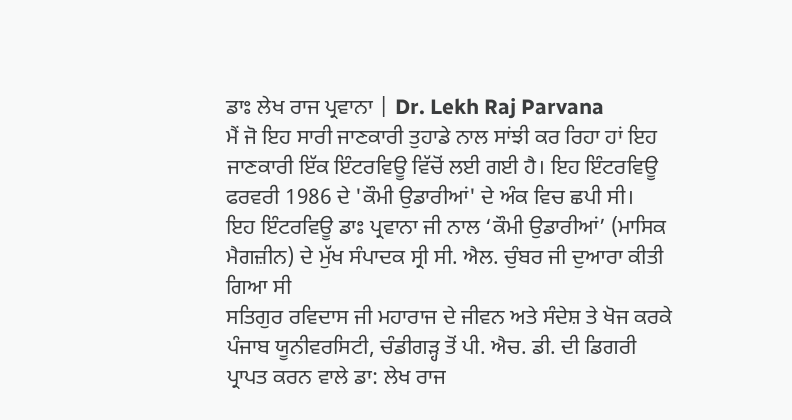ਡਾਃ ਲੇਖ ਰਾਜ ਪ੍ਰਵਾਨਾ | Dr. Lekh Raj Parvana
ਮੈਂ ਜੋ ਇਹ ਸਾਰੀ ਜਾਣਕਾਰੀ ਤੁਹਾਡੇ ਨਾਲ ਸਾਂਝੀ ਕਰ ਰਿਹਾ ਹਾਂ ਇਹ ਜਾਣਕਾਰੀ ਇੱਕ ਇੰਟਰਵਿਊ ਵਿੱਚੋਂ ਲਈ ਗਈ ਹੈ। ਇਹ ਇੰਟਰਵਿਊ ਫਰਵਰੀ 1986 ਦੇ 'ਕੌਮੀ ਉਡਾਰੀਆਂ' ਦੇ ਅੰਕ ਵਿਚ ਛਪੀ ਸੀ।
ਇਹ ਇੰਟਰਵਿਊ ਡਾਃ ਪ੍ਰਵਾਨਾ ਜੀ ਨਾਲ ‘ਕੌਮੀ ਉਡਾਰੀਆਂ’ (ਮਾਸਿਕ ਮੈਗਜ਼ੀਨ) ਦੇ ਮੁੱਖ ਸੰਪਾਦਕ ਸ੍ਰੀ ਸੀ. ਐਲ. ਚੁੰਬਰ ਜੀ ਦੁਆਰਾ ਕੀਤੀ ਗਿਆ ਸੀ
ਸਤਿਗੁਰ ਰਵਿਦਾਸ ਜੀ ਮਹਾਰਾਜ ਦੇ ਜੀਵਨ ਅਤੇ ਸੰਦੇਸ਼ ਤੇ ਖੋਜ ਕਰਕੇ ਪੰਜਾਬ ਯੂਨੀਵਰਸਿਟੀ, ਚੰਡੀਗੜ੍ਹ ਤੋਂ ਪੀ. ਐਚ. ਡੀ. ਦੀ ਡਿਗਰੀ ਪ੍ਰਾਪਤ ਕਰਨ ਵਾਲੇ ਡਾ: ਲੇਖ ਰਾਜ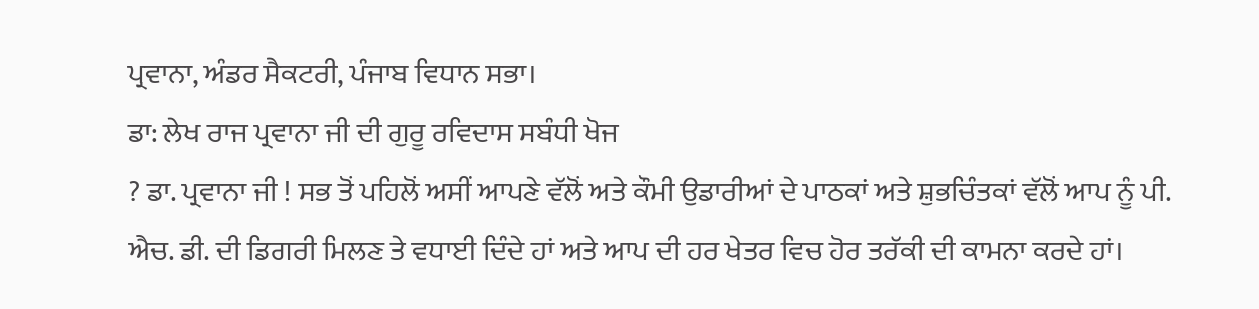ਪ੍ਰਵਾਨਾ, ਅੰਡਰ ਸੈਕਟਰੀ, ਪੰਜਾਬ ਵਿਧਾਨ ਸਭਾ।
ਡਾ: ਲੇਖ ਰਾਜ ਪ੍ਰਵਾਨਾ ਜੀ ਦੀ ਗੁਰੂ ਰਵਿਦਾਸ ਸਬੰਧੀ ਖੋਜ
? ਡਾ. ਪ੍ਰਵਾਨਾ ਜੀ ! ਸਭ ਤੋਂ ਪਹਿਲੋਂ ਅਸੀਂ ਆਪਣੇ ਵੱਲੋਂ ਅਤੇ ਕੌਮੀ ਉਡਾਰੀਆਂ ਦੇ ਪਾਠਕਾਂ ਅਤੇ ਸ਼ੁਭਚਿੰਤਕਾਂ ਵੱਲੋਂ ਆਪ ਨੂੰ ਪੀ. ਐਚ. ਡੀ. ਦੀ ਡਿਗਰੀ ਮਿਲਣ ਤੇ ਵਧਾਈ ਦਿੰਦੇ ਹਾਂ ਅਤੇ ਆਪ ਦੀ ਹਰ ਖੇਤਰ ਵਿਚ ਹੋਰ ਤਰੱਕੀ ਦੀ ਕਾਮਨਾ ਕਰਦੇ ਹਾਂ।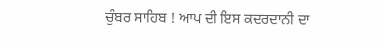ਚੁੰਬਰ ਸਾਹਿਬ ! ਆਪ ਦੀ ਇਸ ਕਦਰਦਾਨੀ ਦਾ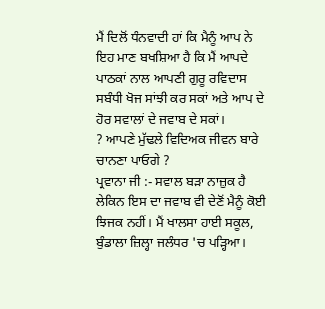ਮੈਂ ਦਿਲੋਂ ਧੰਨਵਾਦੀ ਹਾਂ ਕਿ ਮੈਨੂੰ ਆਪ ਨੇ ਇਹ ਮਾਣ ਬਖਸ਼ਿਆ ਹੈ ਕਿ ਮੈਂ ਆਪਦੇ ਪਾਠਕਾਂ ਨਾਲ ਆਪਣੀ ਗੁਰੂ ਰਵਿਦਾਸ ਸਬੰਧੀ ਖੋਜ ਸਾਂਝੀ ਕਰ ਸਕਾਂ ਅਤੇ ਆਪ ਦੇ ਹੋਰ ਸਵਾਲਾਂ ਦੇ ਜਵਾਬ ਦੇ ਸਕਾਂ।
? ਆਪਣੇ ਮੁੱਢਲੇ ਵਿਦਿਅਕ ਜੀਵਨ ਬਾਰੇ ਚਾਨਣਾ ਪਾਓਗੇ ?
ਪ੍ਰਵਾਨਾ ਜੀ :- ਸਵਾਲ ਬੜਾ ਨਾਜ਼ੁਕ ਹੈ ਲੇਕਿਨ ਇਸ ਦਾ ਜਵਾਬ ਵੀ ਦੇਣੋਂ ਮੈਨੂੰ ਕੋਈ ਝਿਜਕ ਨਹੀਂ। ਮੈਂ ਖਾਲਸਾ ਹਾਈ ਸਕੂਲ, ਬੁੰਡਾਲਾ ਜ਼ਿਲ੍ਹਾ ਜਲੰਧਰ 'ਚ ਪੜ੍ਹਿਆ।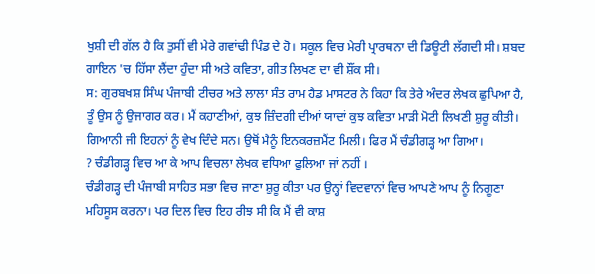ਖੁਸ਼ੀ ਦੀ ਗੱਲ ਹੈ ਕਿ ਤੁਸੀਂ ਵੀ ਮੇਰੇ ਗਵਾਂਢੀ ਪਿੰਡ ਦੇ ਹੋ। ਸਕੂਲ ਵਿਚ ਮੇਰੀ ਪ੍ਰਾਰਥਨਾ ਦੀ ਡਿਊਟੀ ਲੱਗਦੀ ਸੀ। ਸ਼ਬਦ ਗਾਇਨ 'ਚ ਹਿੱਸਾ ਲੈਂਦਾ ਹੁੰਦਾ ਸੀ ਅਤੇ ਕਵਿਤਾ, ਗੀਤ ਲਿਖਣ ਦਾ ਵੀ ਸ਼ੌਂਕ ਸੀ।
ਸ: ਗੁਰਬਖਸ਼ ਸਿੰਘ ਪੰਜਾਬੀ ਟੀਚਰ ਅਤੇ ਲਾਲਾ ਸੰਤ ਰਾਮ ਹੈਡ ਮਾਸਟਰ ਨੇ ਕਿਹਾ ਕਿ ਤੇਰੇ ਅੰਦਰ ਲੇਖਕ ਛੁਪਿਆ ਹੈ, ਤੂੰ ਉਸ ਨੂੰ ਉਜਾਗਰ ਕਰ। ਮੈਂ ਕਹਾਣੀਆਂ, ਕੁਝ ਜ਼ਿੰਦਗੀ ਦੀਆਂ ਯਾਦਾਂ ਕੁਝ ਕਵਿਤਾ ਮਾੜੀ ਮੋਟੀ ਲਿਖਣੀ ਸ਼ੁਰੂ ਕੀਤੀ। ਗਿਆਨੀ ਜੀ ਇਹਨਾਂ ਨੂੰ ਵੇਖ ਦਿੰਦੇ ਸਨ। ਉਥੋਂ ਮੈਨੂੰ ਇਨਕਰਜ਼ਮੈਂਟ ਮਿਲੀ। ਫਿਰ ਮੈਂ ਚੰਡੀਗੜ੍ਹ ਆ ਗਿਆ।
? ਚੰਡੀਗੜ੍ਹ ਵਿਚ ਆ ਕੇ ਆਪ ਵਿਚਲਾ ਲੇਖਕ ਵਧਿਆ ਫੁਲਿਆ ਜਾਂ ਨਹੀਂ ।
ਚੰਡੀਗੜ੍ਹ ਦੀ ਪੰਜਾਬੀ ਸਾਹਿਤ ਸਭਾ ਵਿਚ ਜਾਣਾ ਸ਼ੁਰੂ ਕੀਤਾ ਪਰ ਉਨ੍ਹਾਂ ਵਿਦਵਾਨਾਂ ਵਿਚ ਆਪਣੇ ਆਪ ਨੂੰ ਨਿਗੂਣਾ ਮਹਿਸੂਸ ਕਰਨਾ। ਪਰ ਦਿਲ ਵਿਚ ਇਹ ਰੀਝ ਸੀ ਕਿ ਮੈਂ ਵੀ ਕਾਸ਼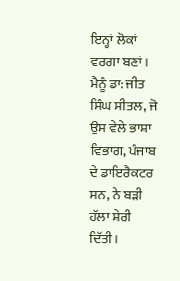ਇਨ੍ਹਾਂ ਲੋਕਾਂ ਵਰਗਾ ਬਣਾਂ। ਮੈਨੂੰ ਡਾ: ਜੀਤ ਸਿੰਘ ਸੀਤਲ, ਜੋ ਉਸ ਵੇਲੇ ਭਾਸ਼ਾ ਵਿਭਾਗ, ਪੰਜਾਬ ਦੇ ਡਾਇਰੈਕਟਰ ਸਨ, ਨੇ ਬੜੀ ਹੱਲਾ ਸ਼ੇਰੀ ਦਿੱਤੀ।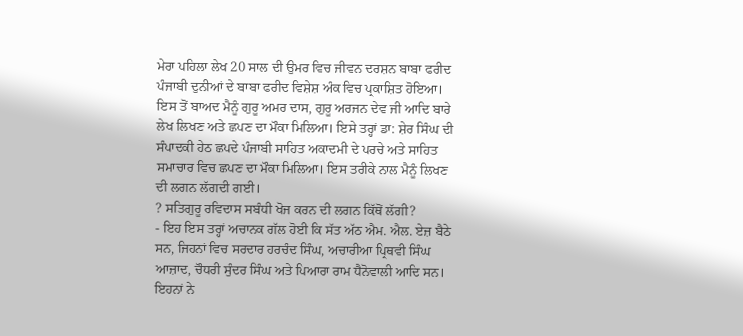ਮੇਰਾ ਪਹਿਲਾ ਲੇਖ 20 ਸਾਲ ਦੀ ਉਮਰ ਵਿਚ ਜੀਵਨ ਦਰਸ਼ਨ ਬਾਬਾ ਫਰੀਦ ਪੰਜਾਬੀ ਦੁਨੀਆਂ ਦੇ ਬਾਬਾ ਫਰੀਦ ਵਿਸ਼ੇਸ਼ ਅੰਕ ਵਿਚ ਪ੍ਰਕਾਸ਼ਿਤ ਹੋਇਆ। ਇਸ ਤੋਂ ਬਾਅਦ ਮੈਨੂੰ ਗੁਰੂ ਅਮਰ ਦਾਸ, ਗੁਰੂ ਅਰਜਨ ਦੇਵ ਜੀ ਆਦਿ ਬਾਰੇ ਲੇਖ ਲਿਖਣ ਅਤੇ ਛਪਣ ਦਾ ਮੌਕਾ ਮਿਲਿਆ। ਇਸੇ ਤਰ੍ਹਾਂ ਡਾ: ਸ਼ੇਰ ਸਿੰਘ ਦੀ ਸੰਪਾਦਕੀ ਹੇਠ ਛਪਦੇ ਪੰਜਾਬੀ ਸਾਹਿਤ ਅਕਾਦਮੀ ਦੇ ਪਰਚੇ ਅਤੇ ਸਾਹਿਤ ਸਮਾਚਾਰ ਵਿਚ ਛਪਣ ਦਾ ਮੌਕਾ ਮਿਲਿਆ। ਇਸ ਤਰੀਕੇ ਨਾਲ ਮੈਨੂੰ ਲਿਖਣ ਦੀ ਲਗਨ ਲੱਗਦੀ ਗਈ।
? ਸਤਿਗੁਰੂ ਰਵਿਦਾਸ ਸਬੰਧੀ ਖੋਜ ਕਰਨ ਦੀ ਲਗਨ ਕਿੱਥੋਂ ਲੱਗੀ?
- ਇਹ ਇਸ ਤਰ੍ਹਾਂ ਅਚਾਨਕ ਗੱਲ ਹੋਈ ਕਿ ਸੱਤ ਅੱਠ ਐਮ. ਐਲ. ਏਜ਼ ਬੈਠੇ ਸਨ, ਜਿਹਨਾਂ ਵਿਚ ਸਰਦਾਰ ਹਰਚੰਦ ਸਿੰਘ, ਅਚਾਰੀਆ ਪ੍ਰਿਥਵੀ ਸਿੰਘ ਆਜ਼ਾਦ, ਚੌਧਰੀ ਸੁੰਦਰ ਸਿੰਘ ਅਤੇ ਪਿਆਰਾ ਰਾਮ ਧੈਨੋਵਾਲੀ ਆਦਿ ਸਨ। ਇਹਨਾਂ ਨੇ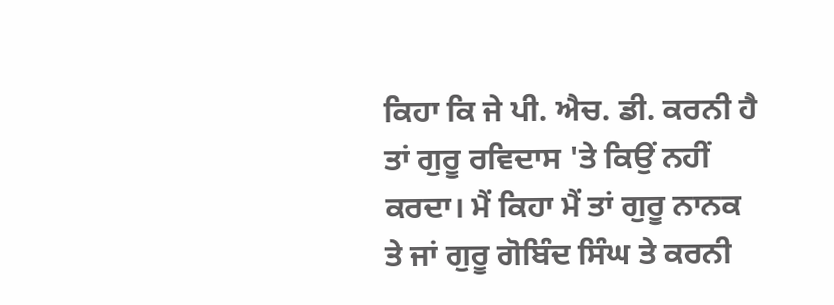ਕਿਹਾ ਕਿ ਜੇ ਪੀ. ਐਚ. ਡੀ. ਕਰਨੀ ਹੈ ਤਾਂ ਗੁਰੂ ਰਵਿਦਾਸ 'ਤੇ ਕਿਉਂ ਨਹੀਂ ਕਰਦਾ। ਮੈਂ ਕਿਹਾ ਮੈਂ ਤਾਂ ਗੁਰੂ ਨਾਨਕ ਤੇ ਜਾਂ ਗੁਰੂ ਗੋਬਿੰਦ ਸਿੰਘ ਤੇ ਕਰਨੀ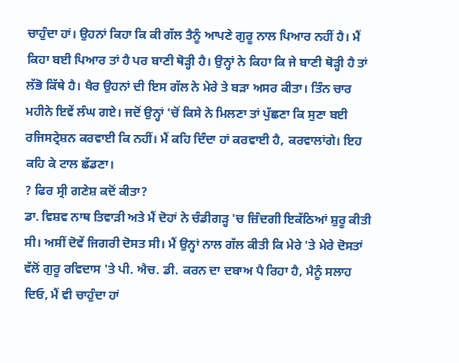ਚਾਹੁੰਦਾ ਹਾਂ। ਉਹਨਾਂ ਕਿਹਾ ਕਿ ਕੀ ਗੱਲ ਤੈਨੂੰ ਆਪਣੇ ਗੁਰੂ ਨਾਲ ਪਿਆਰ ਨਹੀਂ ਹੈ। ਮੈਂ ਕਿਹਾ ਬਈ ਪਿਆਰ ਤਾਂ ਹੈ ਪਰ ਬਾਣੀ ਥੋੜ੍ਹੀ ਹੈ। ਉਨ੍ਹਾਂ ਨੇ ਕਿਹਾ ਕਿ ਜੇ ਬਾਣੀ ਥੋੜ੍ਹੀ ਹੈ ਤਾਂ ਲੱਭੋ ਕਿੱਥੇ ਹੈ। ਖੈਰ ਉਹਨਾਂ ਦੀ ਇਸ ਗੱਲ ਨੇ ਮੇਰੇ ਤੇ ਬੜਾ ਅਸਰ ਕੀਤਾ। ਤਿੰਨ ਚਾਰ ਮਹੀਨੇ ਇਵੇਂ ਲੰਘ ਗਏ। ਜਦੋਂ ਉਨ੍ਹਾਂ 'ਚੋਂ ਕਿਸੇ ਨੇ ਮਿਲਣਾ ਤਾਂ ਪੁੱਛਣਾ ਕਿ ਸੁਣਾ ਬਈ ਰਜਿਸਟ੍ਰੇਸ਼ਨ ਕਰਵਾਈ ਕਿ ਨਹੀਂ। ਮੈਂ ਕਹਿ ਦਿੰਦਾ ਹਾਂ ਕਰਵਾਈ ਹੈ, ਕਰਵਾਲਾਂਗੇ। ਇਹ ਕਹਿ ਕੇ ਟਾਲ ਛੱਡਣਾ।
? ਫਿਰ ਸ੍ਰੀ ਗਣੇਸ਼ ਕਦੋਂ ਕੀਤਾ?
ਡਾ. ਵਿਸ਼ਵ ਨਾਥ ਤਿਵਾੜੀ ਅਤੇ ਮੈਂ ਦੋਹਾਂ ਨੇ ਚੰਡੀਗੜ੍ਹ 'ਚ ਜ਼ਿੰਦਗੀ ਇਕੱਠਿਆਂ ਸ਼ੁਰੂ ਕੀਤੀ ਸੀ। ਅਸੀਂ ਦੋਵੇਂ ਜਿਗਰੀ ਦੋਸਤ ਸੀ। ਮੈਂ ਉਨ੍ਹਾਂ ਨਾਲ ਗੱਲ ਕੀਤੀ ਕਿ ਮੇਰੇ 'ਤੇ ਮੇਰੇ ਦੋਸਤਾਂ ਵੱਲੋਂ ਗੁਰੂ ਰਵਿਦਾਸ 'ਤੇ ਪੀ. ਐਚ. ਡੀ. ਕਰਨ ਦਾ ਦਬਾਅ ਪੈ ਰਿਹਾ ਹੈ, ਮੈਨੂੰ ਸਲਾਹ ਦਿਓ, ਮੈਂ ਵੀ ਚਾਹੁੰਦਾ ਹਾਂ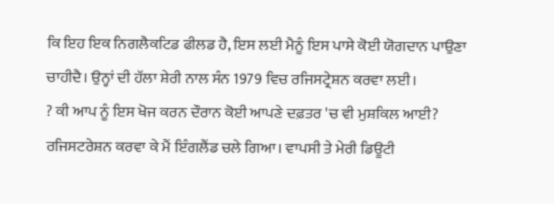ਕਿ ਇਹ ਇਕ ਨਿਗਲੈਕਟਿਡ ਫੀਲਡ ਹੈ, ਇਸ ਲਈ ਮੈਨੂੰ ਇਸ ਪਾਸੇ ਕੋਈ ਯੋਗਦਾਨ ਪਾਉਣਾ ਚਾਹੀਦੈ। ਉਨ੍ਹਾਂ ਦੀ ਹੱਲਾ ਸ਼ੇਰੀ ਨਾਲ ਸੰਨ 1979 ਵਿਚ ਰਜਿਸਟ੍ਰੇਸ਼ਨ ਕਰਵਾ ਲਈ।
? ਕੀ ਆਪ ਨੂੰ ਇਸ ਖੋਜ ਕਰਨ ਦੌਰਾਨ ਕੋਈ ਆਪਣੇ ਦਫ਼ਤਰ 'ਚ ਵੀ ਮੁਸ਼ਕਿਲ ਆਈ?
ਰਜਿਸਟਰੇਸ਼ਨ ਕਰਵਾ ਕੇ ਮੈਂ ਇੰਗਲੈਂਡ ਚਲੇ ਗਿਆ। ਵਾਪਸੀ ਤੇ ਮੇਰੀ ਡਿਊਟੀ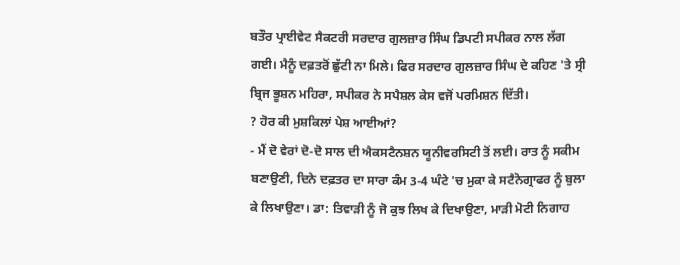ਬਤੌਰ ਪ੍ਰਾਈਵੇਟ ਸੈਕਟਰੀ ਸਰਦਾਰ ਗੁਲਜ਼ਾਰ ਸਿੰਘ ਡਿਪਟੀ ਸਪੀਕਰ ਨਾਲ ਲੱਗ ਗਈ। ਮੈਨੂੰ ਦਫ਼ਤਰੋਂ ਛੁੱਟੀ ਨਾ ਮਿਲੇ। ਫਿਰ ਸਰਦਾਰ ਗੁਲਜ਼ਾਰ ਸਿੰਘ ਦੇ ਕਹਿਣ 'ਤੇ ਸ੍ਰੀ ਬ੍ਰਿਜ ਭੂਸ਼ਨ ਮਹਿਰਾ, ਸਪੀਕਰ ਨੇ ਸਪੈਸ਼ਲ ਕੇਸ ਵਜੋਂ ਪਰਮਿਸ਼ਨ ਦਿੱਤੀ।
? ਹੋਰ ਕੀ ਮੁਸ਼ਕਿਲਾਂ ਪੇਸ਼ ਆਈਆਂ?
- ਮੈਂ ਦੋ ਵੇਰਾਂ ਦੋ-ਦੋ ਸਾਲ ਦੀ ਐਕਸਟੈਨਸ਼ਨ ਯੂਨੀਵਰਸਿਟੀ ਤੋਂ ਲਈ। ਰਾਤ ਨੂੰ ਸਕੀਮ ਬਣਾਉਣੀ, ਦਿਨੇ ਦਫ਼ਤਰ ਦਾ ਸਾਰਾ ਕੰਮ 3-4 ਘੰਟੇ 'ਚ ਮੁਕਾ ਕੇ ਸਟੈਨੋਗ੍ਰਾਫਰ ਨੂੰ ਬੁਲਾ ਕੇ ਲਿਖਾਉਣਾ। ਡਾ: ਤਿਵਾੜੀ ਨੂੰ ਜੋ ਕੁਝ ਲਿਖ ਕੇ ਦਿਖਾਉਣਾ, ਮਾੜੀ ਮੋਟੀ ਨਿਗਾਹ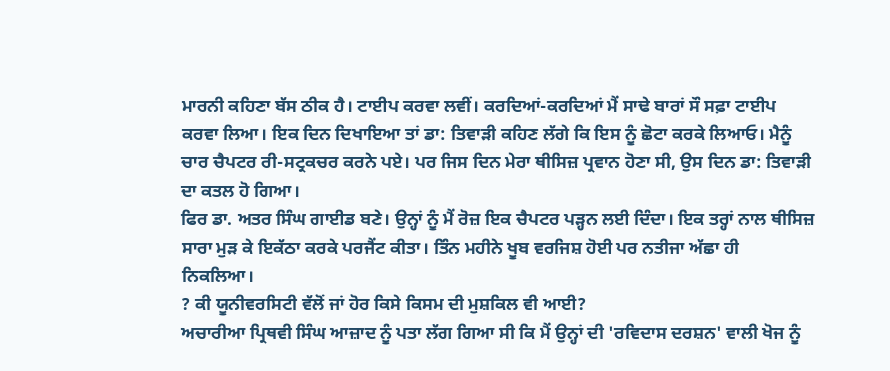ਮਾਰਨੀ ਕਹਿਣਾ ਬੱਸ ਠੀਕ ਹੈ। ਟਾਈਪ ਕਰਵਾ ਲਵੀਂ। ਕਰਦਿਆਂ-ਕਰਦਿਆਂ ਮੈਂ ਸਾਢੇ ਬਾਰਾਂ ਸੌ ਸਫ਼ਾ ਟਾਈਪ ਕਰਵਾ ਲਿਆ। ਇਕ ਦਿਨ ਦਿਖਾਇਆ ਤਾਂ ਡਾ: ਤਿਵਾੜੀ ਕਹਿਣ ਲੱਗੇ ਕਿ ਇਸ ਨੂੰ ਛੋਟਾ ਕਰਕੇ ਲਿਆਓ। ਮੈਨੂੰ ਚਾਰ ਚੈਪਟਰ ਰੀ-ਸਟ੍ਰਕਚਰ ਕਰਨੇ ਪਏ। ਪਰ ਜਿਸ ਦਿਨ ਮੇਰਾ ਥੀਸਿਜ਼ ਪ੍ਰਵਾਨ ਹੋਣਾ ਸੀ, ਉਸ ਦਿਨ ਡਾ: ਤਿਵਾੜੀ ਦਾ ਕਤਲ ਹੋ ਗਿਆ।
ਫਿਰ ਡਾ. ਅਤਰ ਸਿੰਘ ਗਾਈਡ ਬਣੇ। ਉਨ੍ਹਾਂ ਨੂੰ ਮੈਂ ਰੋਜ਼ ਇਕ ਚੈਪਟਰ ਪੜ੍ਹਨ ਲਈ ਦਿੰਦਾ। ਇਕ ਤਰ੍ਹਾਂ ਨਾਲ ਥੀਸਿਜ਼ ਸਾਰਾ ਮੁੜ ਕੇ ਇਕੱਠਾ ਕਰਕੇ ਪਰਜੈਂਟ ਕੀਤਾ। ਤਿੰਨ ਮਹੀਨੇ ਖੂਬ ਵਰਜਿਸ਼ ਹੋਈ ਪਰ ਨਤੀਜਾ ਅੱਛਾ ਹੀ ਨਿਕਲਿਆ।
? ਕੀ ਯੂਨੀਵਰਸਿਟੀ ਵੱਲੋਂ ਜਾਂ ਹੋਰ ਕਿਸੇ ਕਿਸਮ ਦੀ ਮੁਸ਼ਕਿਲ ਵੀ ਆਈ?
ਅਚਾਰੀਆ ਪ੍ਰਿਥਵੀ ਸਿੰਘ ਆਜ਼ਾਦ ਨੂੰ ਪਤਾ ਲੱਗ ਗਿਆ ਸੀ ਕਿ ਮੈਂ ਉਨ੍ਹਾਂ ਦੀ 'ਰਵਿਦਾਸ ਦਰਸ਼ਨ' ਵਾਲੀ ਖੋਜ ਨੂੰ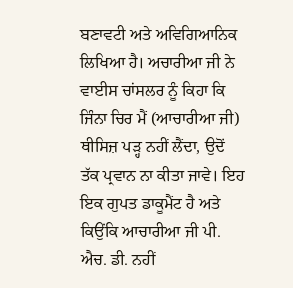ਬਣਾਵਟੀ ਅਤੇ ਅਵਿਗਿਆਨਿਕ ਲਿਖਿਆ ਹੈ। ਅਚਾਰੀਆ ਜੀ ਨੇ ਵਾਈਸ ਚਾਂਸਲਰ ਨੂੰ ਕਿਹਾ ਕਿ ਜਿੰਨਾ ਚਿਰ ਮੈਂ (ਆਚਾਰੀਆ ਜੀ) ਥੀਸਿਜ਼ ਪੜ੍ਹ ਨਹੀਂ ਲੈਂਦਾ, ਉਦੋਂ ਤੱਕ ਪ੍ਰਵਾਨ ਨਾ ਕੀਤਾ ਜਾਵੇ। ਇਹ ਇਕ ਗੁਪਤ ਡਾਕੂਮੈਂਟ ਹੈ ਅਤੇ ਕਿਉਂਕਿ ਆਚਾਰੀਆ ਜੀ ਪੀ. ਐਚ. ਡੀ. ਨਹੀਂ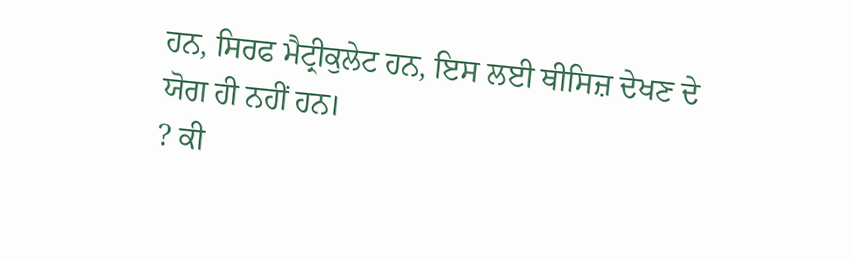ਹਨ, ਸਿਰਫ ਮੈਟ੍ਰੀਕੁਲੇਟ ਹਨ, ਇਸ ਲਈ ਥੀਸਿਜ਼ ਦੇਖਣ ਦੇ ਯੋਗ ਹੀ ਨਹੀਂ ਹਨ।
? ਕੀ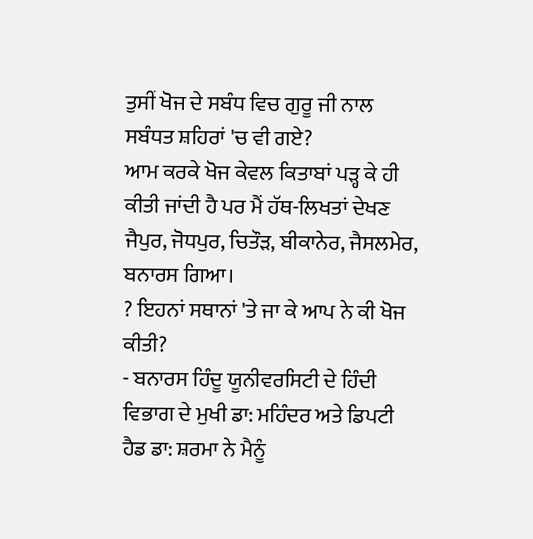ਤੁਸੀਂ ਖੋਜ ਦੇ ਸਬੰਧ ਵਿਚ ਗੁਰੂ ਜੀ ਨਾਲ ਸਬੰਧਤ ਸ਼ਹਿਰਾਂ 'ਚ ਵੀ ਗਏ?
ਆਮ ਕਰਕੇ ਖੋਜ ਕੇਵਲ ਕਿਤਾਬਾਂ ਪੜ੍ਹ ਕੇ ਹੀ ਕੀਤੀ ਜਾਂਦੀ ਹੈ ਪਰ ਮੈਂ ਹੱਥ-ਲਿਖਤਾਂ ਦੇਖਣ ਜੈਪੁਰ, ਜੋਧਪੁਰ, ਚਿਤੌੜ, ਬੀਕਾਨੇਰ, ਜੈਸਲਮੇਰ, ਬਨਾਰਸ ਗਿਆ।
? ਇਹਨਾਂ ਸਥਾਨਾਂ 'ਤੇ ਜਾ ਕੇ ਆਪ ਨੇ ਕੀ ਖੋਜ ਕੀਤੀ?
- ਬਨਾਰਸ ਹਿੰਦੂ ਯੂਨੀਵਰਸਿਟੀ ਦੇ ਹਿੰਦੀ ਵਿਭਾਗ ਦੇ ਮੁਖੀ ਡਾ: ਮਹਿੰਦਰ ਅਤੇ ਡਿਪਟੀ ਹੈਡ ਡਾ: ਸ਼ਰਮਾ ਨੇ ਮੈਨੂੰ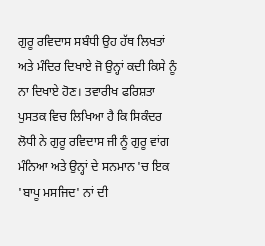ਗੁਰੂ ਰਵਿਦਾਸ ਸਬੰਧੀ ਉਹ ਹੱਥ ਲਿਖਤਾਂ ਅਤੇ ਮੰਦਿਰ ਦਿਖਾਏ ਜੋ ਉਨ੍ਹਾਂ ਕਦੀ ਕਿਸੇ ਨੂੰ ਨਾ ਦਿਖਾਏ ਹੋਣ। ਤਵਾਰੀਖ ਫਰਿਸ਼ਤਾ ਪੁਸਤਕ ਵਿਚ ਲਿਖਿਆ ਹੈ ਕਿ ਸਿਕੰਦਰ ਲੋਧੀ ਨੇ ਗੁਰੂ ਰਵਿਦਾਸ ਜੀ ਨੂੰ ਗੁਰੂ ਵਾਂਗ ਮੰਨਿਆ ਅਤੇ ਉਨ੍ਹਾਂ ਦੇ ਸਨਮਾਨ 'ਚ ਇਕ 'ਬਾਪੂ ਮਸਜਿਦ' ਨਾਂ ਦੀ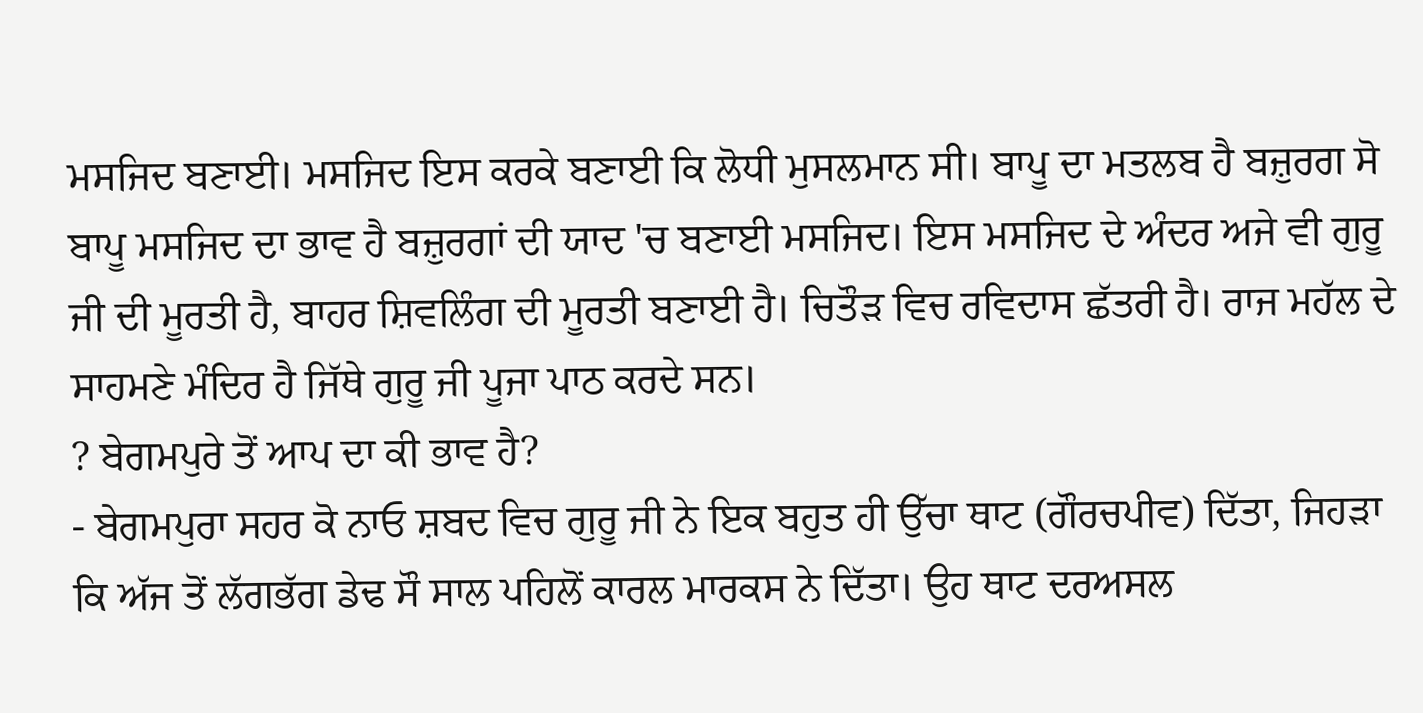ਮਸਜਿਦ ਬਣਾਈ। ਮਸਜਿਦ ਇਸ ਕਰਕੇ ਬਣਾਈ ਕਿ ਲੋਧੀ ਮੁਸਲਮਾਨ ਸੀ। ਬਾਪੂ ਦਾ ਮਤਲਬ ਹੈ ਬਜ਼ੁਰਗ ਸੋ ਬਾਪੂ ਮਸਜਿਦ ਦਾ ਭਾਵ ਹੈ ਬਜ਼ੁਰਗਾਂ ਦੀ ਯਾਦ 'ਚ ਬਣਾਈ ਮਸਜਿਦ। ਇਸ ਮਸਜਿਦ ਦੇ ਅੰਦਰ ਅਜੇ ਵੀ ਗੁਰੂ ਜੀ ਦੀ ਮੂਰਤੀ ਹੈ, ਬਾਹਰ ਸ਼ਿਵਲਿੰਗ ਦੀ ਮੂਰਤੀ ਬਣਾਈ ਹੈ। ਚਿਤੌੜ ਵਿਚ ਰਵਿਦਾਸ ਛੱਤਰੀ ਹੈ। ਰਾਜ ਮਹੱਲ ਦੇ ਸਾਹਮਣੇ ਮੰਦਿਰ ਹੈ ਜਿੱਥੇ ਗੁਰੂ ਜੀ ਪੂਜਾ ਪਾਠ ਕਰਦੇ ਸਨ।
? ਬੇਗਮਪੁਰੇ ਤੋਂ ਆਪ ਦਾ ਕੀ ਭਾਵ ਹੈ?
- ਬੇਗਮਪੁਰਾ ਸਹਰ ਕੋ ਨਾਓ ਸ਼ਬਦ ਵਿਚ ਗੁਰੂ ਜੀ ਨੇ ਇਕ ਬਹੁਤ ਹੀ ਉੱਚਾ ਥਾਟ (ਗੌਰਚਪੀਵ) ਦਿੱਤਾ, ਜਿਹੜਾ ਕਿ ਅੱਜ ਤੋਂ ਲੱਗਭੱਗ ਡੇਢ ਸੌ ਸਾਲ ਪਹਿਲੋਂ ਕਾਰਲ ਮਾਰਕਸ ਨੇ ਦਿੱਤਾ। ਉਹ ਥਾਟ ਦਰਅਸਲ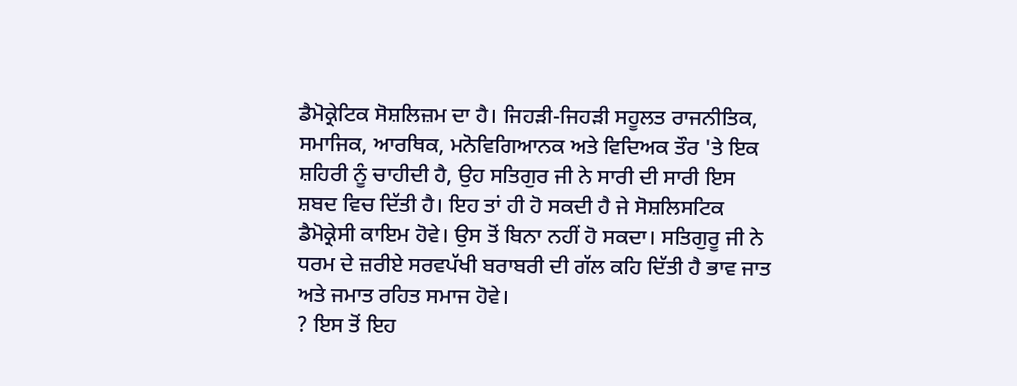ਡੈਮੋਕ੍ਰੇਟਿਕ ਸੋਸ਼ਲਿਜ਼ਮ ਦਾ ਹੈ। ਜਿਹੜੀ-ਜਿਹੜੀ ਸਹੂਲਤ ਰਾਜਨੀਤਿਕ, ਸਮਾਜਿਕ, ਆਰਥਿਕ, ਮਨੋਵਿਗਿਆਨਕ ਅਤੇ ਵਿਦਿਅਕ ਤੌਰ 'ਤੇ ਇਕ ਸ਼ਹਿਰੀ ਨੂੰ ਚਾਹੀਦੀ ਹੈ, ਉਹ ਸਤਿਗੁਰ ਜੀ ਨੇ ਸਾਰੀ ਦੀ ਸਾਰੀ ਇਸ ਸ਼ਬਦ ਵਿਚ ਦਿੱਤੀ ਹੈ। ਇਹ ਤਾਂ ਹੀ ਹੋ ਸਕਦੀ ਹੈ ਜੇ ਸੋਸ਼ਲਿਸਟਿਕ ਡੈਮੋਕ੍ਰੇਸੀ ਕਾਇਮ ਹੋਵੇ। ਉਸ ਤੋਂ ਬਿਨਾ ਨਹੀਂ ਹੋ ਸਕਦਾ। ਸਤਿਗੁਰੂ ਜੀ ਨੇ ਧਰਮ ਦੇ ਜ਼ਰੀਏ ਸਰਵਪੱਖੀ ਬਰਾਬਰੀ ਦੀ ਗੱਲ ਕਹਿ ਦਿੱਤੀ ਹੈ ਭਾਵ ਜਾਤ ਅਤੇ ਜਮਾਤ ਰਹਿਤ ਸਮਾਜ ਹੋਵੇ।
? ਇਸ ਤੋਂ ਇਹ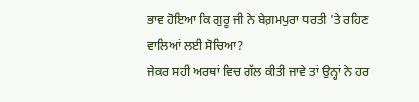ਭਾਵ ਹੋਇਆ ਕਿ ਗੁਰੂ ਜੀ ਨੇ ਬੇਗ਼ਮਪੁਰਾ ਧਰਤੀ 'ਤੇ ਰਹਿਣ ਵਾਲਿਆਂ ਲਈ ਸੋਚਿਆ?
ਜੇਕਰ ਸਹੀ ਅਰਥਾਂ ਵਿਚ ਗੱਲ ਕੀਤੀ ਜਾਵੇ ਤਾਂ ਉਨ੍ਹਾਂ ਨੇ ਹਰ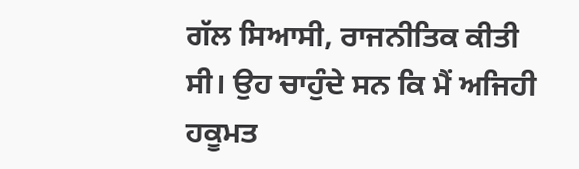ਗੱਲ ਸਿਆਸੀ, ਰਾਜਨੀਤਿਕ ਕੀਤੀ ਸੀ। ਉਹ ਚਾਹੁੰਦੇ ਸਨ ਕਿ ਮੈਂ ਅਜਿਹੀ ਹਕੂਮਤ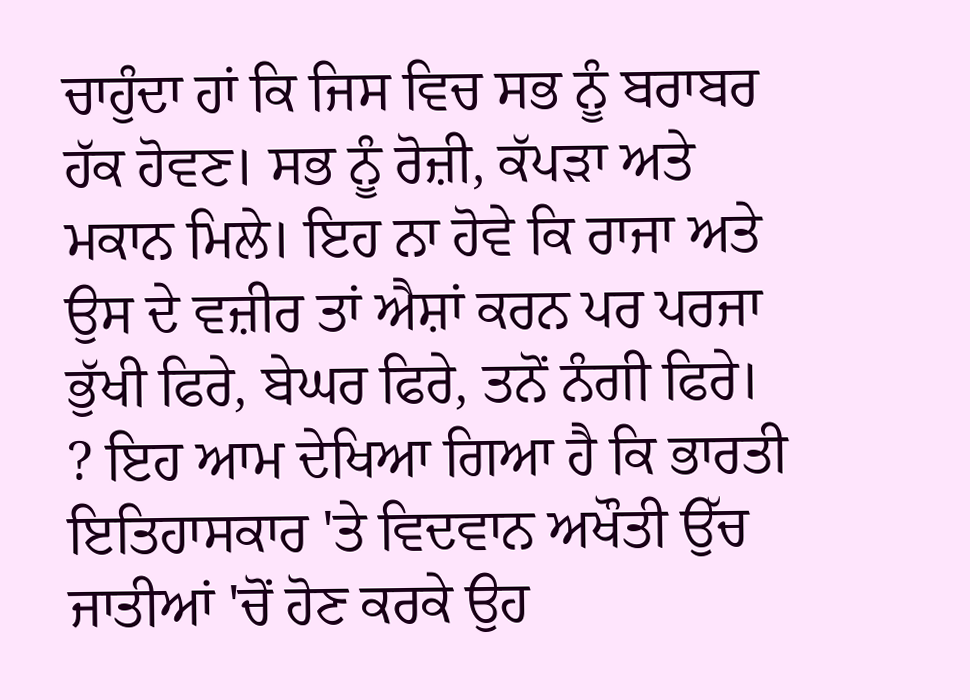ਚਾਹੁੰਦਾ ਹਾਂ ਕਿ ਜਿਸ ਵਿਚ ਸਭ ਨੂੰ ਬਰਾਬਰ ਹੱਕ ਹੋਵਣ। ਸਭ ਨੂੰ ਰੋਜ਼ੀ, ਕੱਪੜਾ ਅਤੇ ਮਕਾਨ ਮਿਲੇ। ਇਹ ਨਾ ਹੋਵੇ ਕਿ ਰਾਜਾ ਅਤੇ ਉਸ ਦੇ ਵਜ਼ੀਰ ਤਾਂ ਐਸ਼ਾਂ ਕਰਨ ਪਰ ਪਰਜਾ ਭੁੱਖੀ ਫਿਰੇ, ਬੇਘਰ ਫਿਰੇ, ਤਨੋਂ ਨੰਗੀ ਫਿਰੇ।
? ਇਹ ਆਮ ਦੇਖਿਆ ਗਿਆ ਹੈ ਕਿ ਭਾਰਤੀ ਇਤਿਹਾਸਕਾਰ 'ਤੇ ਵਿਦਵਾਨ ਅਖੌਤੀ ਉੱਚ ਜਾਤੀਆਂ 'ਚੋਂ ਹੋਣ ਕਰਕੇ ਉਹ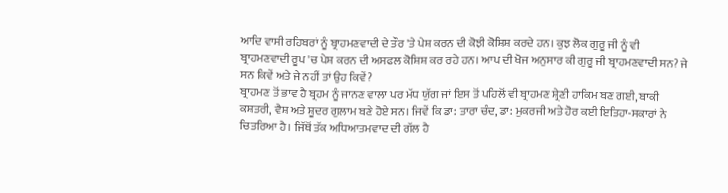ਆਦਿ ਵਾਸੀ ਰਹਿਬਰਾਂ ਨੂੰ ਬ੍ਰਾਹਮਣਵਾਦੀ ਦੇ ਤੌਰ 'ਤੇ ਪੇਸ਼ ਕਰਨ ਦੀ ਕੋਝੀ ਕੋਸ਼ਿਸ਼ ਕਰਦੇ ਹਨ। ਕੁਝ ਲੋਕ ਗੁਰੂ ਜੀ ਨੂੰ ਵੀ ਬ੍ਰਾਹਮਣਵਾਦੀ ਰੂਪ 'ਚ ਪੇਸ਼ ਕਰਨ ਦੀ ਅਸਫਲ ਕੋਸ਼ਿਸ਼ ਕਰ ਰਹੇ ਹਨ। ਆਪ ਦੀ ਖੋਜ ਅਨੁਸਾਰ ਕੀ ਗੁਰੂ ਜੀ ਬ੍ਰਾਹਮਣਵਾਦੀ ਸਨ? ਜੇ ਸਨ ਕਿਵੇਂ ਅਤੇ ਜੇ ਨਹੀਂ ਤਾਂ ਉਹ ਕਿਵੇਂ?
ਬ੍ਰਾਹਮਣ ਤੋਂ ਭਾਵ ਹੈ ਬ੍ਰਹਮ ਨੂੰ ਜਾਨਣ ਵਾਲਾ ਪਰ ਮੱਧ ਯੁੱਗ ਜਾਂ ਇਸ ਤੋਂ ਪਹਿਲੋਂ ਵੀ ਬ੍ਰਾਹਮਣ ਸ਼੍ਰੇਣੀ ਹਾਕਿਮ ਬਣ ਗਈ, ਬਾਕੀ ਕਸ਼ਤਰੀ, ਵੈਸ਼ ਅਤੇ ਸ਼ੂਦਰ ਗੁਲਾਮ ਬਣੇ ਹੋਏ ਸਨ। ਜਿਵੇਂ ਕਿ ਡਾ: ਤਾਰਾ ਚੰਦ, ਡਾ: ਮੁਕਰਜੀ ਅਤੇ ਹੋਰ ਕਈ ਇਤਿਹਾ-ਸਕਾਰਾਂ ਨੇ ਚਿਤਰਿਆ ਹੈ। ਜਿੱਥੋਂ ਤੱਕ ਅਧਿਆਤਮਵਾਦ ਦੀ ਗੱਲ ਹੈ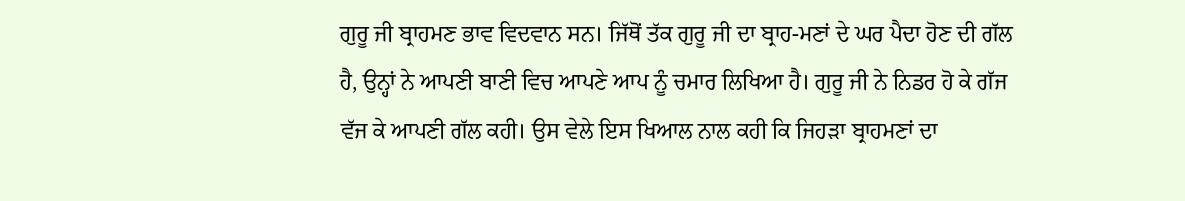ਗੁਰੂ ਜੀ ਬ੍ਰਾਹਮਣ ਭਾਵ ਵਿਦਵਾਨ ਸਨ। ਜਿੱਥੋਂ ਤੱਕ ਗੁਰੂ ਜੀ ਦਾ ਬ੍ਰਾਹ-ਮਣਾਂ ਦੇ ਘਰ ਪੈਦਾ ਹੋਣ ਦੀ ਗੱਲ ਹੈ, ਉਨ੍ਹਾਂ ਨੇ ਆਪਣੀ ਬਾਣੀ ਵਿਚ ਆਪਣੇ ਆਪ ਨੂੰ ਚਮਾਰ ਲਿਖਿਆ ਹੈ। ਗੁਰੂ ਜੀ ਨੇ ਨਿਡਰ ਹੋ ਕੇ ਗੱਜ ਵੱਜ ਕੇ ਆਪਣੀ ਗੱਲ ਕਹੀ। ਉਸ ਵੇਲੇ ਇਸ ਖਿਆਲ ਨਾਲ ਕਹੀ ਕਿ ਜਿਹੜਾ ਬ੍ਰਾਹਮਣਾਂ ਦਾ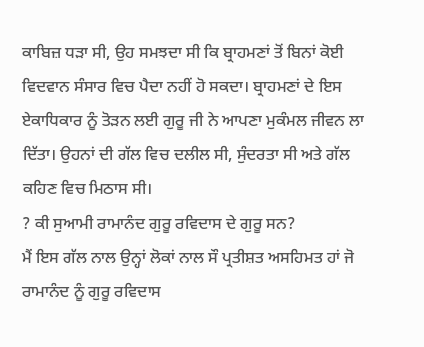ਕਾਬਿਜ਼ ਧੜਾ ਸੀ, ਉਹ ਸਮਝਦਾ ਸੀ ਕਿ ਬ੍ਰਾਹਮਣਾਂ ਤੋਂ ਬਿਨਾਂ ਕੋਈ ਵਿਦਵਾਨ ਸੰਸਾਰ ਵਿਚ ਪੈਦਾ ਨਹੀਂ ਹੋ ਸਕਦਾ। ਬ੍ਰਾਹਮਣਾਂ ਦੇ ਇਸ ਏਕਾਧਿਕਾਰ ਨੂੰ ਤੋੜਨ ਲਈ ਗੁਰੂ ਜੀ ਨੇ ਆਪਣਾ ਮੁਕੰਮਲ ਜੀਵਨ ਲਾ ਦਿੱਤਾ। ਉਹਨਾਂ ਦੀ ਗੱਲ ਵਿਚ ਦਲੀਲ ਸੀ, ਸੁੰਦਰਤਾ ਸੀ ਅਤੇ ਗੱਲ ਕਹਿਣ ਵਿਚ ਮਿਠਾਸ ਸੀ।
? ਕੀ ਸੁਆਮੀ ਰਾਮਾਨੰਦ ਗੁਰੂ ਰਵਿਦਾਸ ਦੇ ਗੁਰੂ ਸਨ?
ਮੈਂ ਇਸ ਗੱਲ ਨਾਲ ਉਨ੍ਹਾਂ ਲੋਕਾਂ ਨਾਲ ਸੌ ਪ੍ਰਤੀਸ਼ਤ ਅਸਹਿਮਤ ਹਾਂ ਜੋ ਰਾਮਾਨੰਦ ਨੂੰ ਗੁਰੂ ਰਵਿਦਾਸ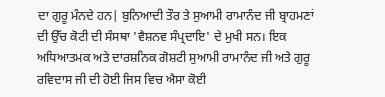ਦਾ ਗੁਰੂ ਮੰਨਦੇ ਹਨ| ਬੁਨਿਆਦੀ ਤੌਰ ਤੇ ਸੁਆਮੀ ਰਾਮਾਨੰਦ ਜੀ ਬ੍ਰਾਹਮਣਾਂ ਦੀ ਉੱਚ ਕੋਟੀ ਦੀ ਸੰਸਥਾ 'ਵੈਸ਼ਨਵ ਸੰਪ੍ਰਦਾਇ' ਦੇ ਮੁਖੀ ਸਨ। ਇਕ ਅਧਿਆਤਮਕ ਅਤੇ ਦਾਰਸ਼ਨਿਕ ਗੋਸ਼ਟੀ ਸੁਆਮੀ ਰਾਮਾਨੰਦ ਜੀ ਅਤੇ ਗੁਰੂ ਰਵਿਦਾਸ ਜੀ ਦੀ ਹੋਈ ਜਿਸ ਵਿਚ ਐਸਾ ਕੋਈ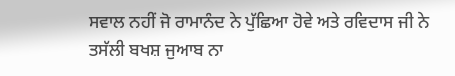ਸਵਾਲ ਨਹੀਂ ਜੋ ਰਾਮਾਨੰਦ ਨੇ ਪੁੱਛਿਆ ਹੋਵੇ ਅਤੇ ਰਵਿਦਾਸ ਜੀ ਨੇ ਤਸੱਲੀ ਬਖਸ਼ ਜੁਆਬ ਨਾ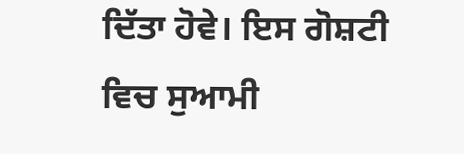ਦਿੱਤਾ ਹੋਵੇ। ਇਸ ਗੋਸ਼ਟੀ ਵਿਚ ਸੁਆਮੀ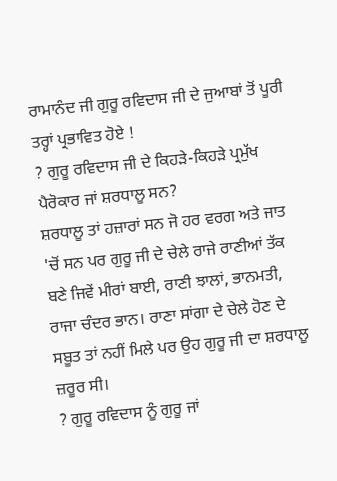ਰਾਮਾਨੰਦ ਜੀ ਗੁਰੂ ਰਵਿਦਾਸ ਜੀ ਦੇ ਜੁਆਬਾਂ ਤੋਂ ਪੂਰੀ ਤਰ੍ਹਾਂ ਪ੍ਰਭਾਵਿਤ ਹੋਏ !
? ਗੁਰੂ ਰਵਿਦਾਸ ਜੀ ਦੇ ਕਿਹੜੇ-ਕਿਹੜੇ ਪ੍ਰਮੁੱਖ ਪੈਰੋਕਾਰ ਜਾਂ ਸ਼ਰਧਾਲੂ ਸਨ?
ਸ਼ਰਧਾਲੂ ਤਾਂ ਹਜ਼ਾਰਾਂ ਸਨ ਜੋ ਹਰ ਵਰਗ ਅਤੇ ਜਾਤ 'ਚੋਂ ਸਨ ਪਰ ਗੁਰੂ ਜੀ ਦੇ ਚੇਲੇ ਰਾਜੇ ਰਾਣੀਆਂ ਤੱਕ ਬਣੇ ਜਿਵੇਂ ਮੀਰਾਂ ਬਾਈ, ਰਾਣੀ ਝਾਲਾਂ, ਭਾਨਮਤੀ, ਰਾਜਾ ਚੰਦਰ ਭਾਨ। ਰਾਣਾ ਸਾਂਗਾ ਦੇ ਚੇਲੇ ਹੋਣ ਦੇ ਸਬੂਤ ਤਾਂ ਨਹੀਂ ਮਿਲੇ ਪਰ ਉਹ ਗੁਰੂ ਜੀ ਦਾ ਸ਼ਰਧਾਲੂ ਜ਼ਰੂਰ ਸੀ।
? ਗੁਰੂ ਰਵਿਦਾਸ ਨੂੰ ਗੁਰੂ ਜਾਂ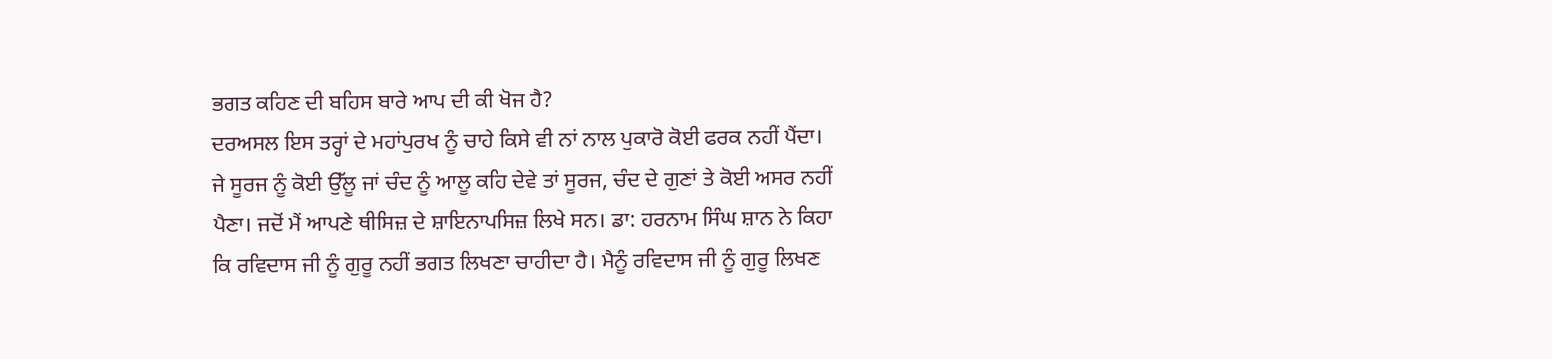ਭਗਤ ਕਹਿਣ ਦੀ ਬਹਿਸ ਬਾਰੇ ਆਪ ਦੀ ਕੀ ਖੋਜ ਹੈ?
ਦਰਅਸਲ ਇਸ ਤਰ੍ਹਾਂ ਦੇ ਮਹਾਂਪੁਰਖ ਨੂੰ ਚਾਹੇ ਕਿਸੇ ਵੀ ਨਾਂ ਨਾਲ ਪੁਕਾਰੋ ਕੋਈ ਫਰਕ ਨਹੀਂ ਪੈਂਦਾ। ਜੇ ਸੂਰਜ ਨੂੰ ਕੋਈ ਉੱਲੂ ਜਾਂ ਚੰਦ ਨੂੰ ਆਲੂ ਕਹਿ ਦੇਵੇ ਤਾਂ ਸੂਰਜ, ਚੰਦ ਦੇ ਗੁਣਾਂ ਤੇ ਕੋਈ ਅਸਰ ਨਹੀਂ ਪੈਣਾ। ਜਦੋਂ ਮੈਂ ਆਪਣੇ ਥੀਸਿਜ਼ ਦੇ ਸ਼ਾਇਨਾਪਸਿਜ਼ ਲਿਖੇ ਸਨ। ਡਾ: ਹਰਨਾਮ ਸਿੰਘ ਸ਼ਾਨ ਨੇ ਕਿਹਾ ਕਿ ਰਵਿਦਾਸ ਜੀ ਨੂੰ ਗੁਰੂ ਨਹੀਂ ਭਗਤ ਲਿਖਣਾ ਚਾਹੀਦਾ ਹੈ। ਮੈਨੂੰ ਰਵਿਦਾਸ ਜੀ ਨੂੰ ਗੁਰੂ ਲਿਖਣ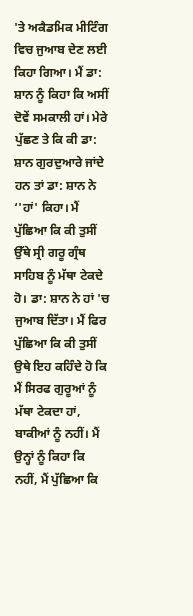'ਤੇ ਅਕੈਡਮਿਕ ਮੀਟਿੰਗ ਵਿਚ ਜੁਆਬ ਦੇਣ ਲਈ ਕਿਹਾ ਗਿਆ। ਮੈਂ ਡਾ: ਸ਼ਾਨ ਨੂੰ ਕਿਹਾ ਕਿ ਅਸੀਂ ਦੋਵੇਂ ਸਮਕਾਲੀ ਹਾਂ। ਮੇਰੇ ਪੁੱਛਣ ਤੇ ਕਿ ਕੀ ਡਾ: ਸ਼ਾਨ ਗੁਰਦੁਆਰੇ ਜਾਂਦੇ ਹਨ ਤਾਂ ਡਾ: ਸ਼ਾਨ ਨੇ ‘'ਹਾਂ' ਕਿਹਾ। ਮੈਂ ਪੁੱਛਿਆ ਕਿ ਕੀ ਤੁਸੀਂ ਉੱਥੇ ਸ੍ਰੀ ਗਰੂ ਗ੍ਰੰਥ ਸਾਹਿਬ ਨੂੰ ਮੱਥਾ ਟੇਕਦੇ ਹੋ। ਡਾ: ਸ਼ਾਨ ਨੇ ਹਾਂ 'ਚ ਜੁਆਬ ਦਿੱਤਾ। ਮੈਂ ਫਿਰ ਪੁੱਛਿਆ ਕਿ ਕੀ ਤੁਸੀਂ ਉਥੇ ਇਹ ਕਹਿੰਦੇ ਹੋ ਕਿ ਮੈਂ ਸਿਰਫ ਗੁਰੂਆਂ ਨੂੰ ਮੱਥਾ ਟੇਕਦਾ ਹਾਂ, ਬਾਕੀਆਂ ਨੂੰ ਨਹੀਂ। ਮੈਂ ਉਨ੍ਹਾਂ ਨੂੰ ਕਿਹਾ ਕਿ ਨਹੀਂ, ਮੈਂ ਪੁੱਛਿਆ ਕਿ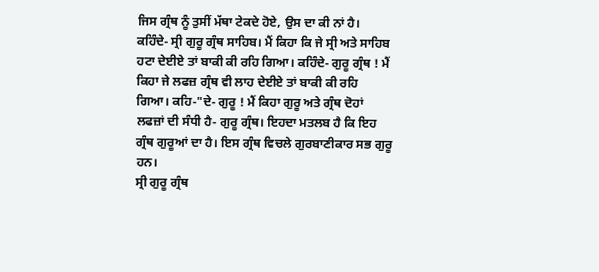ਜਿਸ ਗ੍ਰੰਥ ਨੂੰ ਤੁਸੀਂ ਮੱਥਾ ਟੇਕਦੇ ਹੋਏ, ਉਸ ਦਾ ਕੀ ਨਾਂ ਹੈ। ਕਹਿੰਦੇ- ਸ੍ਰੀ ਗੁਰੂ ਗ੍ਰੰਥ ਸਾਹਿਬ। ਮੈਂ ਕਿਹਾ ਕਿ ਜੇ ਸ੍ਰੀ ਅਤੇ ਸਾਹਿਬ ਹਟਾ ਦੇਈਏ ਤਾਂ ਬਾਕੀ ਕੀ ਰਹਿ ਗਿਆ। ਕਹਿੰਦੇ- ਗੁਰੂ ਗ੍ਰੰਥ ! ਮੈਂ ਕਿਹਾ ਜੇ ਲਫਜ਼ ਗ੍ਰੰਥ ਵੀ ਲਾਹ ਦੇਈਏ ਤਾਂ ਬਾਕੀ ਕੀ ਰਹਿ ਗਿਆ। ਕਹਿ-"ਦੇ- ਗੁਰੂ ! ਮੈਂ ਕਿਹਾ ਗੁਰੂ ਅਤੇ ਗ੍ਰੰਥ ਦੋਹਾਂ ਲਫਜ਼ਾਂ ਦੀ ਸੰਧੀ ਹੈ- ਗੁਰੂ ਗ੍ਰੰਥ। ਇਹਦਾ ਮਤਲਬ ਹੈ ਕਿ ਇਹ ਗ੍ਰੰਥ ਗੁਰੂਆਂ ਦਾ ਹੈ। ਇਸ ਗ੍ਰੰਥ ਵਿਚਲੇ ਗੁਰਬਾਣੀਕਾਰ ਸਭ ਗੁਰੂ ਹਨ।
ਸ੍ਰੀ ਗੁਰੂ ਗ੍ਰੰਥ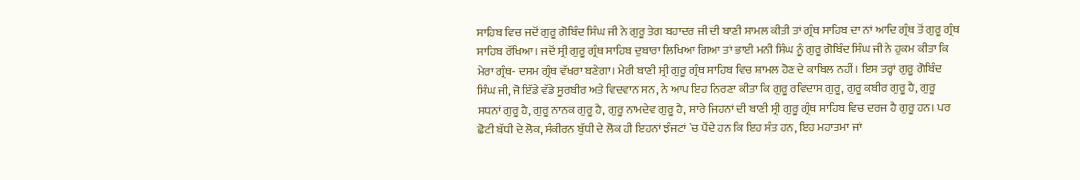ਸਾਹਿਬ ਵਿਚ ਜਦੋਂ ਗੁਰੂ ਗੋਬਿੰਦ ਸਿੰਘ ਜੀ ਨੇ ਗੁਰੂ ਤੇਗ ਬਹਾਦਰ ਜੀ ਦੀ ਬਾਣੀ ਸ਼ਾਮਲ ਕੀਤੀ ਤਾਂ ਗ੍ਰੰਥ ਸਾਹਿਬ ਦਾ ਨਾਂ ਆਦਿ ਗ੍ਰੰਥ ਤੋਂ ਗੁਰੂ ਗ੍ਰੰਥ ਸਾਹਿਬ ਰੱਖਿਆ। ਜਦੋਂ ਸ੍ਰੀ ਗੁਰੂ ਗ੍ਰੰਥ ਸਾਹਿਬ ਦੁਬਾਰਾ ਲਿਖਿਆ ਗਿਆ ਤਾਂ ਭਾਈ ਮਨੀ ਸਿੰਘ ਨੂੰ ਗੁਰੂ ਗੋਬਿੰਦ ਸਿੰਘ ਜੀ ਨੇ ਹੁਕਮ ਕੀਤਾ ਕਿ ਮੇਰਾ ਗ੍ਰੰਥ- ਦਸਮ ਗ੍ਰੰਥ ਵੱਖਰਾ ਬਣੇਗਾ। ਮੇਰੀ ਬਾਣੀ ਸ੍ਰੀ ਗੁਰੂ ਗ੍ਰੰਥ ਸਾਹਿਬ ਵਿਚ ਸ਼ਾਮਲ ਹੋਣ ਦੇ ਕਾਬਿਲ ਨਹੀਂ। ਇਸ ਤਰ੍ਹਾਂ ਗੁਰੂ ਗੋਬਿੰਦ ਸਿੰਘ ਜੀ, ਜੋ ਇੱਡੇ ਵੱਡੇ ਸੂਰਬੀਰ ਅਤੇ ਵਿਦਵਾਨ ਸਨ, ਨੇ ਆਪ ਇਹ ਨਿਰਣਾ ਕੀਤਾ ਕਿ ਗੁਰੂ ਰਵਿਦਾਸ ਗੁਰੂ, ਗੁਰੂ ਕਬੀਰ ਗੁਰੂ ਹੈ, ਗੁਰੂ ਸਧਨਾਂ ਗੁਰੂ ਹੈ, ਗੁਰੂ ਨਾਨਕ ਗੁਰੂ ਹੈ, ਗੁਰੂ ਨਾਮਦੇਵ ਗੁਰੂ ਹੈ, ਸਾਰੇ ਜਿਹਨਾਂ ਦੀ ਬਾਣੀ ਸ੍ਰੀ ਗੁਰੂ ਗ੍ਰੰਥ ਸਾਹਿਬ ਵਿਚ ਦਰਜ ਹੈ ਗੁਰੂ ਹਨ। ਪਰ ਛੋਟੀ ਬੱਧੀ ਦੇ ਲੋਕ, ਸੰਕੀਰਨ ਬੁੱਧੀ ਦੇ ਲੋਕ ਹੀ ਇਹਨਾਂ ਝੰਜਟਾਂ `ਚ ਪੈਂਦੇ ਹਨ ਕਿ ਇਹ ਸੰਤ ਹਨ, ਇਹ ਮਹਾਤਮਾ ਜਾਂ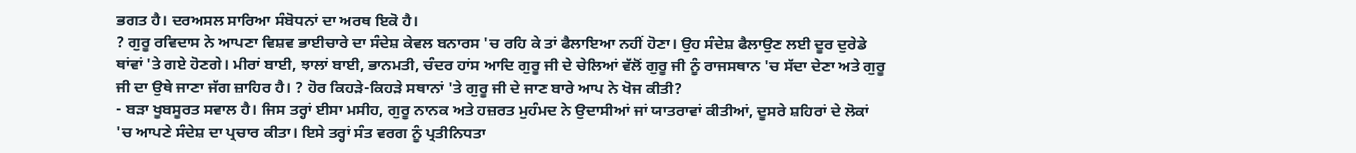ਭਗਤ ਹੈ। ਦਰਅਸਲ ਸਾਰਿਆ ਸੰਬੋਧਨਾਂ ਦਾ ਅਰਥ ਇਕੋ ਹੈ।
? ਗੁਰੂ ਰਵਿਦਾਸ ਨੇ ਆਪਣਾ ਵਿਸ਼ਵ ਭਾਈਚਾਰੇ ਦਾ ਸੰਦੇਸ਼ ਕੇਵਲ ਬਨਾਰਸ 'ਚ ਰਹਿ ਕੇ ਤਾਂ ਫੈਲਾਇਆ ਨਹੀਂ ਹੋਣਾ। ਉਹ ਸੰਦੇਸ਼ ਫੈਲਾਉਣ ਲਈ ਦੂਰ ਦੁਰੇਡੇ ਥਾਂਵਾਂ 'ਤੇ ਗਏ ਹੋਣਗੇ। ਮੀਰਾਂ ਬਾਈ, ਝਾਲਾਂ ਬਾਈ, ਭਾਨਮਤੀ, ਚੰਦਰ ਹਾਂਸ ਆਦਿ ਗੁਰੂ ਜੀ ਦੇ ਚੇਲਿਆਂ ਵੱਲੋਂ ਗੁਰੂ ਜੀ ਨੂੰ ਰਾਜਸਥਾਨ 'ਚ ਸੱਦਾ ਦੇਣਾ ਅਤੇ ਗੁਰੂ ਜੀ ਦਾ ਉਥੇ ਜਾਣਾ ਜੱਗ ਜ਼ਾਹਿਰ ਹੈ। ? ਹੋਰ ਕਿਹੜੇ-ਕਿਹੜੇ ਸਥਾਨਾਂ 'ਤੇ ਗੁਰੂ ਜੀ ਦੇ ਜਾਣ ਬਾਰੇ ਆਪ ਨੇ ਖੋਜ ਕੀਤੀ?
- ਬੜਾ ਖੂਬਸੂਰਤ ਸਵਾਲ ਹੈ। ਜਿਸ ਤਰ੍ਹਾਂ ਈਸਾ ਮਸੀਹ, ਗੁਰੂ ਨਾਨਕ ਅਤੇ ਹਜ਼ਰਤ ਮੁਹੰਮਦ ਨੇ ਉਦਾਸੀਆਂ ਜਾਂ ਯਾਤਰਾਵਾਂ ਕੀਤੀਆਂ, ਦੂਸਰੇ ਸ਼ਹਿਰਾਂ ਦੇ ਲੋਕਾਂ 'ਚ ਆਪਣੇ ਸੰਦੇਸ਼ ਦਾ ਪ੍ਰਚਾਰ ਕੀਤਾ। ਇਸੇ ਤਰ੍ਹਾਂ ਸੰਤ ਵਰਗ ਨੂੰ ਪ੍ਰਤੀਨਿਧਤਾ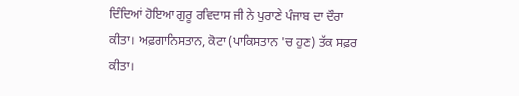ਦਿੰਦਿਆਂ ਹੋਇਆ ਗੁਰੂ ਰਵਿਦਾਸ ਜੀ ਨੇ ਪੁਰਾਣੇ ਪੰਜਾਬ ਦਾ ਦੌਰਾ ਕੀਤਾ। ਅਫ਼ਗਾਨਿਸਤਾਨ, ਕੋਟਾ (ਪਾਕਿਸਤਾਨ 'ਚ ਹੁਣ) ਤੱਕ ਸਫ਼ਰ ਕੀਤਾ।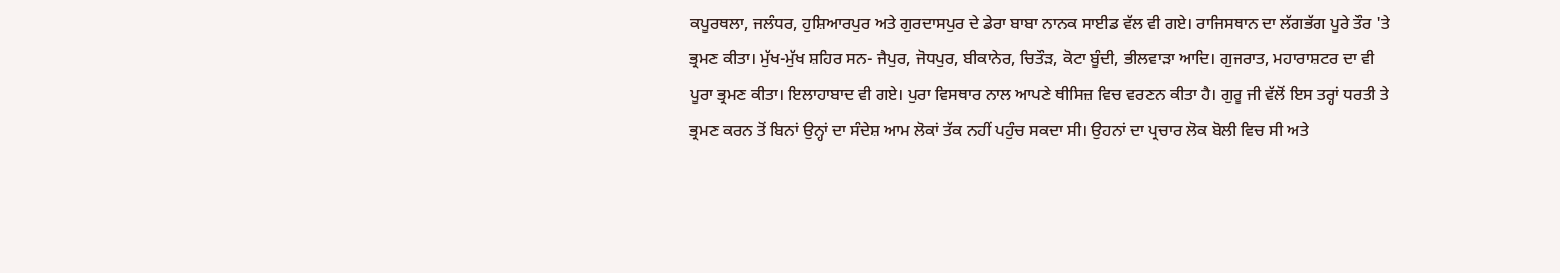ਕਪੂਰਥਲਾ, ਜਲੰਧਰ, ਹੁਸ਼ਿਆਰਪੁਰ ਅਤੇ ਗੁਰਦਾਸਪੁਰ ਦੇ ਡੇਰਾ ਬਾਬਾ ਨਾਨਕ ਸਾਈਡ ਵੱਲ ਵੀ ਗਏ। ਰਾਜਿਸਥਾਨ ਦਾ ਲੱਗਭੱਗ ਪੂਰੇ ਤੌਰ 'ਤੇ ਭ੍ਰਮਣ ਕੀਤਾ। ਮੁੱਖ-ਮੁੱਖ ਸ਼ਹਿਰ ਸਨ- ਜੈਪੁਰ, ਜੋਧਪੁਰ, ਬੀਕਾਨੇਰ, ਚਿਤੌੜ, ਕੋਟਾ ਬੂੰਦੀ, ਭੀਲਵਾੜਾ ਆਦਿ। ਗੁਜਰਾਤ, ਮਹਾਰਾਸ਼ਟਰ ਦਾ ਵੀ ਪੂਰਾ ਭ੍ਰਮਣ ਕੀਤਾ। ਇਲਾਹਾਬਾਦ ਵੀ ਗਏ। ਪੁਰਾ ਵਿਸਥਾਰ ਨਾਲ ਆਪਣੇ ਥੀਸਿਜ਼ ਵਿਚ ਵਰਣਨ ਕੀਤਾ ਹੈ। ਗੁਰੂ ਜੀ ਵੱਲੋਂ ਇਸ ਤਰ੍ਹਾਂ ਧਰਤੀ ਤੇ ਭ੍ਰਮਣ ਕਰਨ ਤੋਂ ਬਿਨਾਂ ਉਨ੍ਹਾਂ ਦਾ ਸੰਦੇਸ਼ ਆਮ ਲੋਕਾਂ ਤੱਕ ਨਹੀਂ ਪਹੁੰਚ ਸਕਦਾ ਸੀ। ਉਹਨਾਂ ਦਾ ਪ੍ਰਚਾਰ ਲੋਕ ਬੋਲੀ ਵਿਚ ਸੀ ਅਤੇ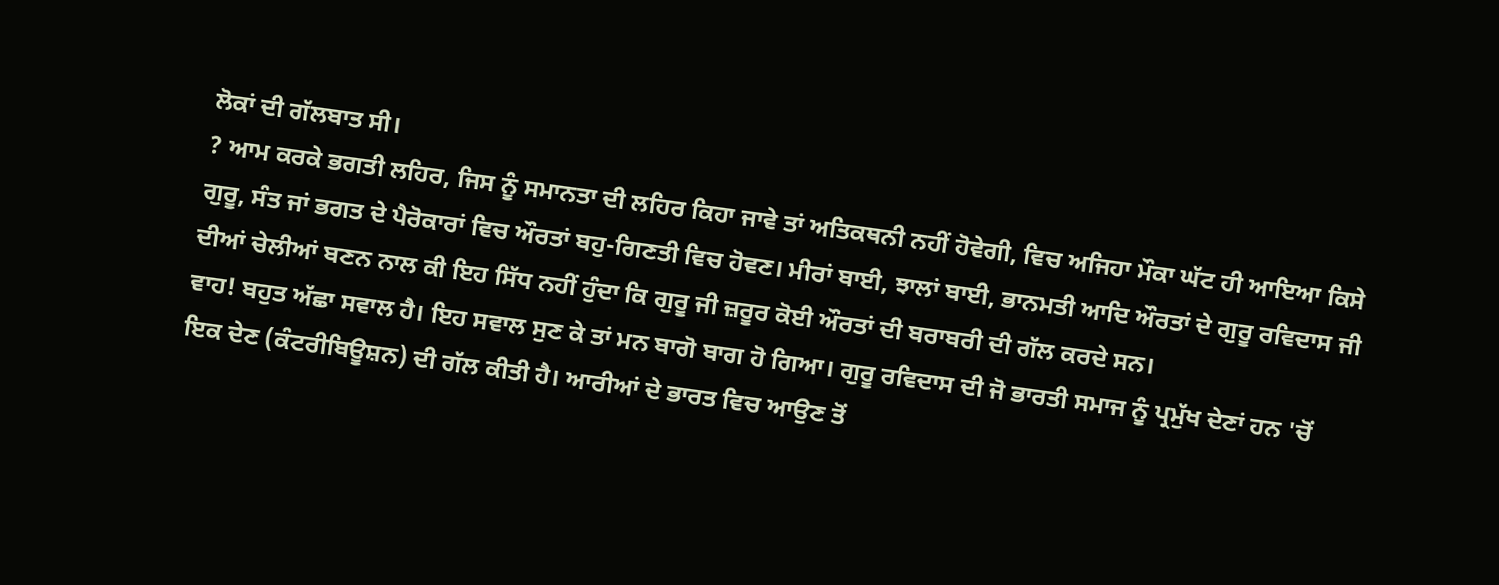ਲੋਕਾਂ ਦੀ ਗੱਲਬਾਤ ਸੀ।
? ਆਮ ਕਰਕੇ ਭਗਤੀ ਲਹਿਰ, ਜਿਸ ਨੂੰ ਸਮਾਨਤਾ ਦੀ ਲਹਿਰ ਕਿਹਾ ਜਾਵੇ ਤਾਂ ਅਤਿਕਥਨੀ ਨਹੀਂ ਹੋਵੇਗੀ, ਵਿਚ ਅਜਿਹਾ ਮੌਕਾ ਘੱਟ ਹੀ ਆਇਆ ਕਿਸੇ ਗੁਰੂ, ਸੰਤ ਜਾਂ ਭਗਤ ਦੇ ਪੈਰੋਕਾਰਾਂ ਵਿਚ ਔਰਤਾਂ ਬਹੁ-ਗਿਣਤੀ ਵਿਚ ਹੋਵਣ। ਮੀਰਾਂ ਬਾਈ, ਝਾਲਾਂ ਬਾਈ, ਭਾਨਮਤੀ ਆਦਿ ਔਰਤਾਂ ਦੇ ਗੁਰੂ ਰਵਿਦਾਸ ਜੀ ਦੀਆਂ ਚੇਲੀਆਂ ਬਣਨ ਨਾਲ ਕੀ ਇਹ ਸਿੱਧ ਨਹੀਂ ਹੁੰਦਾ ਕਿ ਗੁਰੂ ਜੀ ਜ਼ਰੂਰ ਕੋਈ ਔਰਤਾਂ ਦੀ ਬਰਾਬਰੀ ਦੀ ਗੱਲ ਕਰਦੇ ਸਨ।
ਵਾਹ! ਬਹੁਤ ਅੱਛਾ ਸਵਾਲ ਹੈ। ਇਹ ਸਵਾਲ ਸੁਣ ਕੇ ਤਾਂ ਮਨ ਬਾਗੋ ਬਾਗ ਹੋ ਗਿਆ। ਗੁਰੂ ਰਵਿਦਾਸ ਦੀ ਜੋ ਭਾਰਤੀ ਸਮਾਜ ਨੂੰ ਪ੍ਰਮੁੱਖ ਦੇਣਾਂ ਹਨ 'ਚੋਂ ਇਕ ਦੇਣ (ਕੰਟਰੀਬਿਊਸ਼ਨ) ਦੀ ਗੱਲ ਕੀਤੀ ਹੈ। ਆਰੀਆਂ ਦੇ ਭਾਰਤ ਵਿਚ ਆਉਣ ਤੋਂ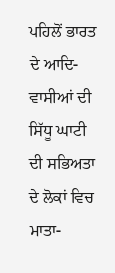ਪਹਿਲੋਂ ਭਾਰਤ ਦੇ ਆਦਿ-ਵਾਸੀਆਂ ਦੀ ਸਿੱਧੂ ਘਾਟੀ ਦੀ ਸਭਿਅਤਾ ਦੇ ਲੋਕਾਂ ਵਿਚ ਮਾਤਾ-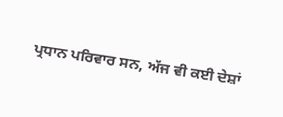ਪ੍ਰਧਾਨ ਪਰਿਵਾਰ ਸਨ, ਅੱਜ ਵੀ ਕਈ ਦੇਸ਼ਾਂ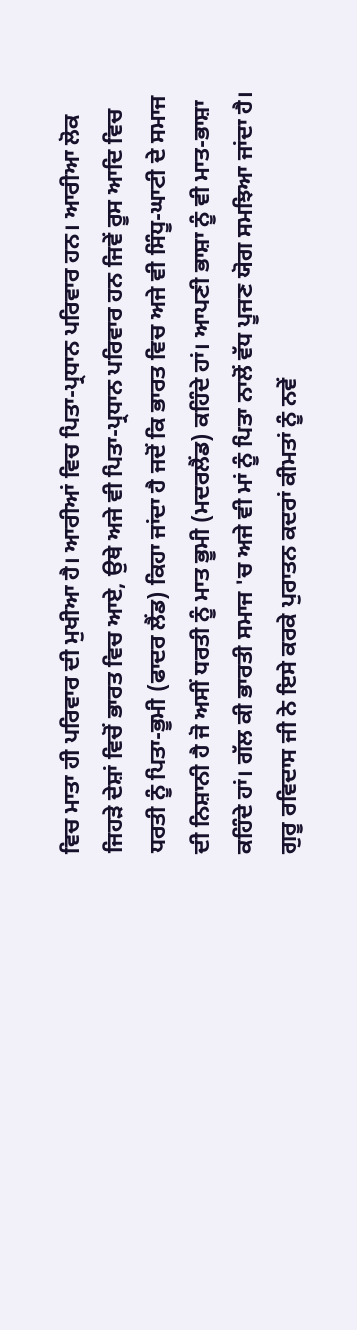ਵਿਚ ਮਾਤਾ ਹੀ ਪਰਿਵਾਰ ਦੀ ਮੁਖੀਆ ਹੈ। ਆਰੀਆਂ ਵਿਚ ਪਿਤਾ-ਪ੍ਰਧਾਨ ਪਰਿਵਾਰ ਹਨ। ਆਰੀਆ ਲੋਕ ਜਿਹੜੇ ਦੇਸ਼ਾਂ ਵਿਚੋਂ ਭਾਰਤ ਵਿਚ ਆਏ, ਉਥੇ ਅਜੇ ਵੀ ਪਿਤਾ-ਪ੍ਰਧਾਨ ਪਰਿਵਾਰ ਹਨ ਜਿਵੇਂ ਰੂਸ ਆਦਿ ਵਿਚ ਧਰਤੀ ਨੂੰ ਪਿਤਾ-ਭੂਮੀ (ਫਾਦਰ ਲੈਂਡ) ਕਿਹਾ ਜਾਂਦਾ ਹੈ ਜਦੋਂ ਕਿ ਭਾਰਤ ਵਿਚ ਅਜੇ ਵੀ ਸਿੰਧੂ-ਘਾਟੀ ਦੇ ਸਮਾਜ ਦੀ ਨਿਸ਼ਾਨੀ ਹੈ ਜੋ ਅਸੀਂ ਧਰਤੀ ਨੂੰ ਮਾਤ ਭੂਮੀ (ਮਦਰਲੈਂਡ) ਕਹਿੰਦੇ ਹਾਂ। ਆਪਣੀ ਭਾਸ਼ਾ ਨੂੰ ਵੀ ਮਾਤ-ਭਾਸ਼ਾ ਕਹਿੰਦੇ ਹਾਂ। ਗੱਲ ਕੀ ਭਾਰਤੀ ਸਮਾਜ 'ਚ ਅਜੇ ਵੀ ਮਾਂ ਨੂੰ ਪਿਤਾ ਨਾਲੋਂ ਵੱਧ ਪੂਜਣ ਯੋਗ ਸਮਝਿਆ ਜਾਂਦਾ ਹੈ। ਗੁਰੂ ਰਵਿਦਾਸ ਜੀ ਨੇ ਇਸੇ ਕਰਕੇ ਪੁਰਾਤਨ ਕਦਰਾਂ ਕੀਮਤਾਂ ਨੂੰ ਨਵੇਂ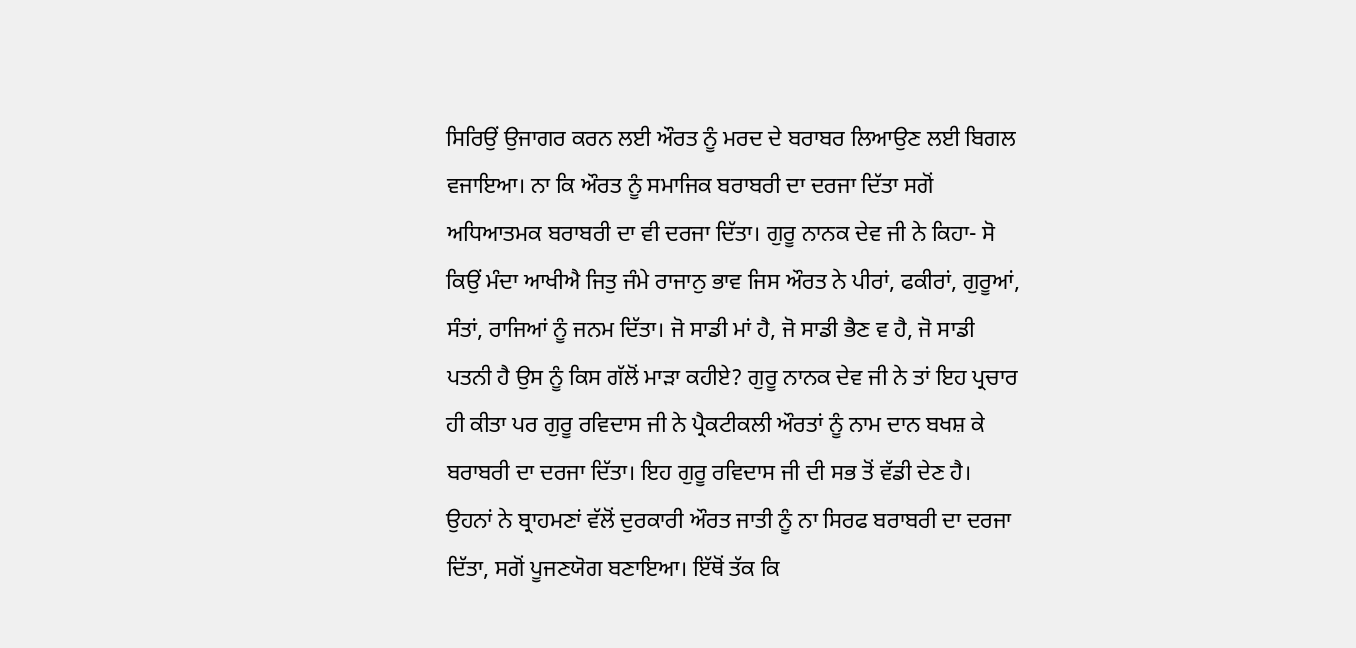ਸਿਰਿਉਂ ਉਜਾਗਰ ਕਰਨ ਲਈ ਔਰਤ ਨੂੰ ਮਰਦ ਦੇ ਬਰਾਬਰ ਲਿਆਉਣ ਲਈ ਬਿਗਲ ਵਜਾਇਆ। ਨਾ ਕਿ ਔਰਤ ਨੂੰ ਸਮਾਜਿਕ ਬਰਾਬਰੀ ਦਾ ਦਰਜਾ ਦਿੱਤਾ ਸਗੋਂ ਅਧਿਆਤਮਕ ਬਰਾਬਰੀ ਦਾ ਵੀ ਦਰਜਾ ਦਿੱਤਾ। ਗੁਰੂ ਨਾਨਕ ਦੇਵ ਜੀ ਨੇ ਕਿਹਾ- ਸੋ ਕਿਉਂ ਮੰਦਾ ਆਖੀਐ ਜਿਤੁ ਜੰਮੇ ਰਾਜਾਨੁ ਭਾਵ ਜਿਸ ਔਰਤ ਨੇ ਪੀਰਾਂ, ਫਕੀਰਾਂ, ਗੁਰੂਆਂ, ਸੰਤਾਂ, ਰਾਜਿਆਂ ਨੂੰ ਜਨਮ ਦਿੱਤਾ। ਜੋ ਸਾਡੀ ਮਾਂ ਹੈ, ਜੋ ਸਾਡੀ ਭੈਣ ਵ ਹੈ, ਜੋ ਸਾਡੀ ਪਤਨੀ ਹੈ ਉਸ ਨੂੰ ਕਿਸ ਗੱਲੋਂ ਮਾੜਾ ਕਹੀਏ? ਗੁਰੂ ਨਾਨਕ ਦੇਵ ਜੀ ਨੇ ਤਾਂ ਇਹ ਪ੍ਰਚਾਰ ਹੀ ਕੀਤਾ ਪਰ ਗੁਰੂ ਰਵਿਦਾਸ ਜੀ ਨੇ ਪ੍ਰੈਕਟੀਕਲੀ ਔਰਤਾਂ ਨੂੰ ਨਾਮ ਦਾਨ ਬਖਸ਼ ਕੇ ਬਰਾਬਰੀ ਦਾ ਦਰਜਾ ਦਿੱਤਾ। ਇਹ ਗੁਰੂ ਰਵਿਦਾਸ ਜੀ ਦੀ ਸਭ ਤੋਂ ਵੱਡੀ ਦੇਣ ਹੈ।
ਉਹਨਾਂ ਨੇ ਬ੍ਰਾਹਮਣਾਂ ਵੱਲੋਂ ਦੁਰਕਾਰੀ ਔਰਤ ਜਾਤੀ ਨੂੰ ਨਾ ਸਿਰਫ ਬਰਾਬਰੀ ਦਾ ਦਰਜਾ ਦਿੱਤਾ, ਸਗੋਂ ਪੂਜਣਯੋਗ ਬਣਾਇਆ। ਇੱਥੋਂ ਤੱਕ ਕਿ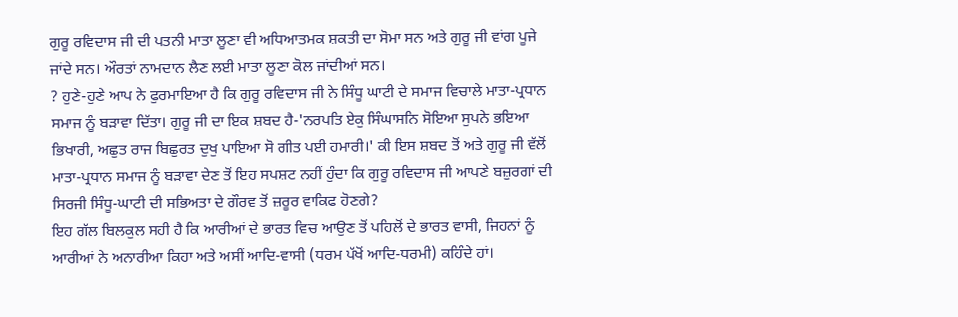ਗੁਰੂ ਰਵਿਦਾਸ ਜੀ ਦੀ ਪਤਨੀ ਮਾਤਾ ਲੂਣਾ ਵੀ ਅਧਿਆਤਮਕ ਸ਼ਕਤੀ ਦਾ ਸੋਮਾ ਸਨ ਅਤੇ ਗੁਰੂ ਜੀ ਵਾਂਗ ਪੂਜੇ ਜਾਂਦੇ ਸਨ। ਔਰਤਾਂ ਨਾਮਦਾਨ ਲੈਣ ਲਈ ਮਾਤਾ ਲੂਣਾ ਕੋਲ ਜਾਂਦੀਆਂ ਸਨ।
? ਹੁਣੇ-ਹੁਣੇ ਆਪ ਨੇ ਫੁਰਮਾਇਆ ਹੈ ਕਿ ਗੁਰੂ ਰਵਿਦਾਸ ਜੀ ਨੇ ਸਿੰਧੂ ਘਾਟੀ ਦੇ ਸਮਾਜ ਵਿਚਾਲੇ ਮਾਤਾ-ਪ੍ਰਧਾਨ ਸਮਾਜ ਨੂੰ ਬੜਾਵਾ ਦਿੱਤਾ। ਗੁਰੂ ਜੀ ਦਾ ਇਕ ਸ਼ਬਦ ਹੈ-'ਨਰਪਤਿ ਏਕੁ ਸਿੰਘਾਸਨਿ ਸੋਇਆ ਸੁਪਨੇ ਭਇਆ ਭਿਖਾਰੀ, ਅਛੁਤ ਰਾਜ ਬਿਛੁਰਤ ਦੁਖੁ ਪਾਇਆ ਸੋ ਗੀਤ ਪਈ ਹਮਾਰੀ।' ਕੀ ਇਸ ਸ਼ਬਦ ਤੋਂ ਅਤੇ ਗੁਰੂ ਜੀ ਵੱਲੋਂ ਮਾਤਾ-ਪ੍ਰਧਾਨ ਸਮਾਜ ਨੂੰ ਬੜਾਵਾ ਦੇਣ ਤੋਂ ਇਹ ਸਪਸ਼ਟ ਨਹੀਂ ਹੁੰਦਾ ਕਿ ਗੁਰੂ ਰਵਿਦਾਸ ਜੀ ਆਪਣੇ ਬਜ਼ੁਰਗਾਂ ਦੀ ਸਿਰਜੀ ਸਿੰਧੂ-ਘਾਟੀ ਦੀ ਸਭਿਅਤਾ ਦੇ ਗੌਰਵ ਤੋਂ ਜ਼ਰੂਰ ਵਾਕਿਫ ਹੋਣਗੇ?
ਇਹ ਗੱਲ ਬਿਲਕੁਲ ਸਹੀ ਹੈ ਕਿ ਆਰੀਆਂ ਦੇ ਭਾਰਤ ਵਿਚ ਆਉਣ ਤੋਂ ਪਹਿਲੋਂ ਦੇ ਭਾਰਤ ਵਾਸੀ, ਜਿਹਨਾਂ ਨੂੰ ਆਰੀਆਂ ਨੇ ਅਨਾਰੀਆ ਕਿਹਾ ਅਤੇ ਅਸੀਂ ਆਦਿ-ਵਾਸੀ (ਧਰਮ ਪੱਖੋਂ ਆਦਿ-ਧਰਮੀ) ਕਹਿੰਦੇ ਹਾਂ।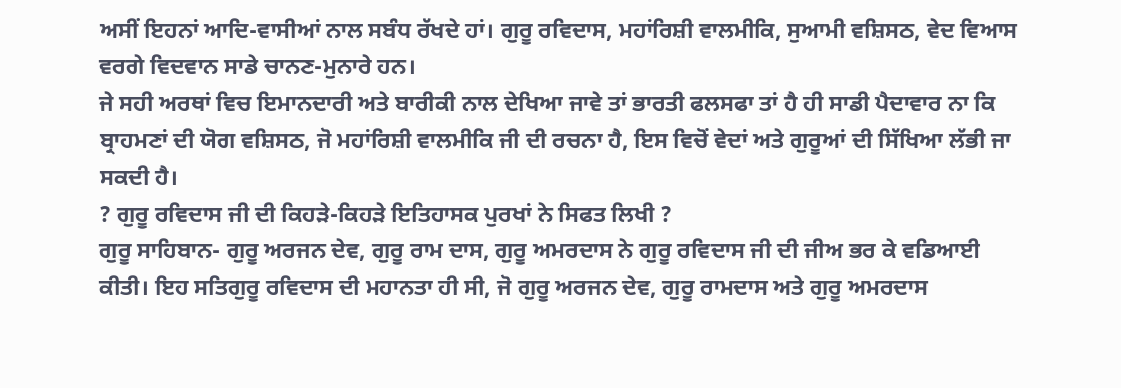ਅਸੀਂ ਇਹਨਾਂ ਆਦਿ-ਵਾਸੀਆਂ ਨਾਲ ਸਬੰਧ ਰੱਖਦੇ ਹਾਂ। ਗੁਰੂ ਰਵਿਦਾਸ, ਮਹਾਂਰਿਸ਼ੀ ਵਾਲਮੀਕਿ, ਸੁਆਮੀ ਵਸ਼ਿਸਠ, ਵੇਦ ਵਿਆਸ ਵਰਗੇ ਵਿਦਵਾਨ ਸਾਡੇ ਚਾਨਣ-ਮੁਨਾਰੇ ਹਨ।
ਜੇ ਸਹੀ ਅਰਥਾਂ ਵਿਚ ਇਮਾਨਦਾਰੀ ਅਤੇ ਬਾਰੀਕੀ ਨਾਲ ਦੇਖਿਆ ਜਾਵੇ ਤਾਂ ਭਾਰਤੀ ਫਲਸਫਾ ਤਾਂ ਹੈ ਹੀ ਸਾਡੀ ਪੈਦਾਵਾਰ ਨਾ ਕਿ ਬ੍ਰਾਹਮਣਾਂ ਦੀ ਯੋਗ ਵਸ਼ਿਸਠ, ਜੋ ਮਹਾਂਰਿਸ਼ੀ ਵਾਲਮੀਕਿ ਜੀ ਦੀ ਰਚਨਾ ਹੈ, ਇਸ ਵਿਚੋਂ ਵੇਦਾਂ ਅਤੇ ਗੁਰੂਆਂ ਦੀ ਸਿੱਖਿਆ ਲੱਭੀ ਜਾ ਸਕਦੀ ਹੈ।
? ਗੁਰੂ ਰਵਿਦਾਸ ਜੀ ਦੀ ਕਿਹੜੇ-ਕਿਹੜੇ ਇਤਿਹਾਸਕ ਪੁਰਖਾਂ ਨੇ ਸਿਫਤ ਲਿਖੀ ?
ਗੁਰੂ ਸਾਹਿਬਾਨ- ਗੁਰੂ ਅਰਜਨ ਦੇਵ, ਗੁਰੂ ਰਾਮ ਦਾਸ, ਗੁਰੂ ਅਮਰਦਾਸ ਨੇ ਗੁਰੂ ਰਵਿਦਾਸ ਜੀ ਦੀ ਜੀਅ ਭਰ ਕੇ ਵਡਿਆਈ ਕੀਤੀ। ਇਹ ਸਤਿਗੁਰੂ ਰਵਿਦਾਸ ਦੀ ਮਹਾਨਤਾ ਹੀ ਸੀ, ਜੋ ਗੁਰੂ ਅਰਜਨ ਦੇਵ, ਗੁਰੂ ਰਾਮਦਾਸ ਅਤੇ ਗੁਰੂ ਅਮਰਦਾਸ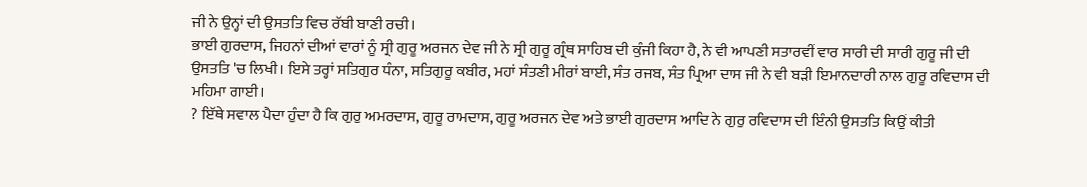ਜੀ ਨੇ ਉਨ੍ਹਾਂ ਦੀ ਉਸਤਤਿ ਵਿਚ ਰੱਬੀ ਬਾਣੀ ਰਚੀ।
ਭਾਈ ਗੁਰਦਾਸ, ਜਿਹਨਾਂ ਦੀਆਂ ਵਾਰਾਂ ਨੂੰ ਸ੍ਰੀ ਗੁਰੂ ਅਰਜਨ ਦੇਵ ਜੀ ਨੇ ਸ੍ਰੀ ਗੁਰੂ ਗ੍ਰੰਥ ਸਾਹਿਬ ਦੀ ਕੁੰਜੀ ਕਿਹਾ ਹੈ, ਨੇ ਵੀ ਆਪਣੀ ਸਤਾਰਵੀਂ ਵਾਰ ਸਾਰੀ ਦੀ ਸਾਰੀ ਗੁਰੂ ਜੀ ਦੀ ਉਸਤਤਿ 'ਚ ਲਿਖੀ। ਇਸੇ ਤਰ੍ਹਾਂ ਸਤਿਗੁਰ ਧੰਨਾ, ਸਤਿਗੁਰੂ ਕਬੀਰ, ਮਹਾਂ ਸੰਤਣੀ ਮੀਰਾਂ ਬਾਈ, ਸੰਤ ਰਜਬ, ਸੰਤ ਪ੍ਰਿਆ ਦਾਸ ਜੀ ਨੇ ਵੀ ਬੜੀ ਇਮਾਨਦਾਰੀ ਨਾਲ ਗੁਰੂ ਰਵਿਦਾਸ ਦੀ ਮਹਿਮਾ ਗਾਈ।
? ਇੱਥੇ ਸਵਾਲ ਪੈਦਾ ਹੁੰਦਾ ਹੈ ਕਿ ਗੁਰੁ ਅਮਰਦਾਸ, ਗੁਰੂ ਰਾਮਦਾਸ, ਗੁਰੂ ਅਰਜਨ ਦੇਵ ਅਤੇ ਭਾਈ ਗੁਰਦਾਸ ਆਦਿ ਨੇ ਗੁਰੁ ਰਵਿਦਾਸ ਦੀ ਇੰਨੀ ਉਸਤਤਿ ਕਿਉਂ ਕੀਤੀ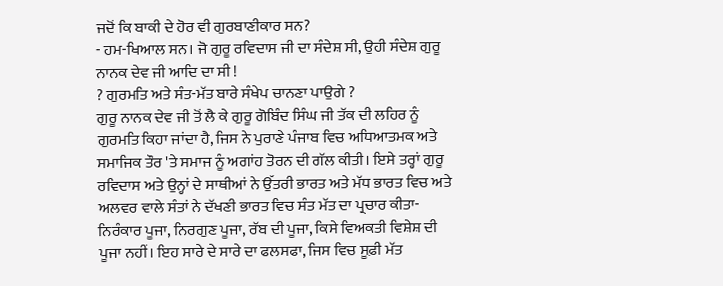ਜਦੋਂ ਕਿ ਬਾਕੀ ਦੇ ਹੋਰ ਵੀ ਗੁਰਬਾਣੀਕਾਰ ਸਨ?
- ਹਮ-ਖਿਆਲ ਸਨ। ਜੋ ਗੁਰੂ ਰਵਿਦਾਸ ਜੀ ਦਾ ਸੰਦੇਸ਼ ਸੀ, ਉਹੀ ਸੰਦੇਸ਼ ਗੁਰੂ ਨਾਨਕ ਦੇਵ ਜੀ ਆਦਿ ਦਾ ਸੀ !
? ਗੁਰਮਤਿ ਅਤੇ ਸੰਤ-ਮੱਤ ਬਾਰੇ ਸੰਖੇਪ ਚਾਨਣਾ ਪਾਉਗੇ ?
ਗੁਰੂ ਨਾਨਕ ਦੇਵ ਜੀ ਤੋਂ ਲੈ ਕੇ ਗੁਰੂ ਗੋਬਿੰਦ ਸਿੰਘ ਜੀ ਤੱਕ ਦੀ ਲਹਿਰ ਨੂੰ ਗੁਰਮਤਿ ਕਿਹਾ ਜਾਂਦਾ ਹੈ, ਜਿਸ ਨੇ ਪੁਰਾਣੇ ਪੰਜਾਬ ਵਿਚ ਅਧਿਆਤਮਕ ਅਤੇ ਸਮਾਜਿਕ ਤੌਰ 'ਤੇ ਸਮਾਜ ਨੂੰ ਅਗਾਂਹ ਤੋਰਨ ਦੀ ਗੱਲ ਕੀਤੀ। ਇਸੇ ਤਰ੍ਹਾਂ ਗੁਰੂ ਰਵਿਦਾਸ ਅਤੇ ਉਨ੍ਹਾਂ ਦੇ ਸਾਥੀਆਂ ਨੇ ਉੱਤਰੀ ਭਾਰਤ ਅਤੇ ਮੱਧ ਭਾਰਤ ਵਿਚ ਅਤੇ ਅਲਵਰ ਵਾਲੇ ਸੰਤਾਂ ਨੇ ਦੱਖਣੀ ਭਾਰਤ ਵਿਚ ਸੰਤ ਮੱਤ ਦਾ ਪ੍ਰਚਾਰ ਕੀਤਾ- ਨਿਰੰਕਾਰ ਪੂਜਾ, ਨਿਰਗੁਣ ਪੂਜਾ, ਰੱਬ ਦੀ ਪੂਜਾ, ਕਿਸੇ ਵਿਅਕਤੀ ਵਿਸ਼ੇਸ਼ ਦੀ ਪੂਜਾ ਨਹੀਂ। ਇਹ ਸਾਰੇ ਦੇ ਸਾਰੇ ਦਾ ਫਲਸਫਾ, ਜਿਸ ਵਿਚ ਸੂਫ਼ੀ ਮੱਤ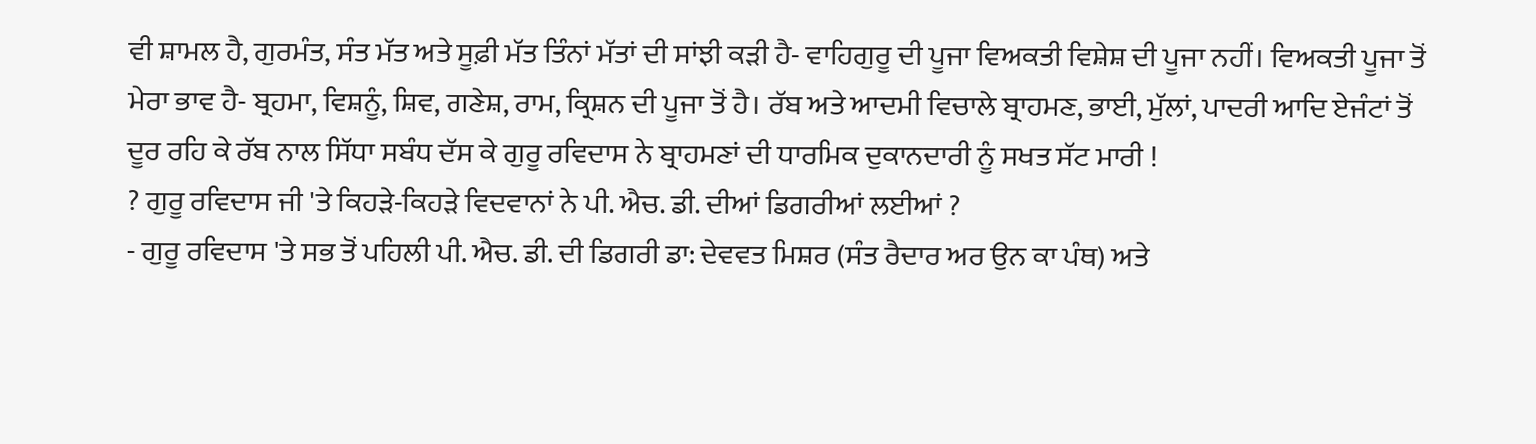ਵੀ ਸ਼ਾਮਲ ਹੈ, ਗੁਰਮੰਤ, ਸੰਤ ਮੱਤ ਅਤੇ ਸੂਫ਼ੀ ਮੱਤ ਤਿੰਨਾਂ ਮੱਤਾਂ ਦੀ ਸਾਂਝੀ ਕੜੀ ਹੈ- ਵਾਹਿਗੁਰੂ ਦੀ ਪੂਜਾ ਵਿਅਕਤੀ ਵਿਸ਼ੇਸ਼ ਦੀ ਪੂਜਾ ਨਹੀਂ। ਵਿਅਕਤੀ ਪੂਜਾ ਤੋਂ ਮੇਰਾ ਭਾਵ ਹੈ- ਬ੍ਰਹਮਾ, ਵਿਸ਼ਨੂੰ, ਸ਼ਿਵ, ਗਣੇਸ਼, ਰਾਮ, ਕ੍ਰਿਸ਼ਨ ਦੀ ਪੂਜਾ ਤੋਂ ਹੈ। ਰੱਬ ਅਤੇ ਆਦਮੀ ਵਿਚਾਲੇ ਬ੍ਰਾਹਮਣ, ਭਾਈ, ਮੁੱਲਾਂ, ਪਾਦਰੀ ਆਦਿ ਏਜੰਟਾਂ ਤੋਂ ਦੂਰ ਰਹਿ ਕੇ ਰੱਬ ਨਾਲ ਸਿੱਧਾ ਸਬੰਧ ਦੱਸ ਕੇ ਗੁਰੂ ਰਵਿਦਾਸ ਨੇ ਬ੍ਰਾਹਮਣਾਂ ਦੀ ਧਾਰਮਿਕ ਦੁਕਾਨਦਾਰੀ ਨੂੰ ਸਖਤ ਸੱਟ ਮਾਰੀ !
? ਗੁਰੂ ਰਵਿਦਾਸ ਜੀ 'ਤੇ ਕਿਹੜੇ-ਕਿਹੜੇ ਵਿਦਵਾਨਾਂ ਨੇ ਪੀ. ਐਚ. ਡੀ. ਦੀਆਂ ਡਿਗਰੀਆਂ ਲਈਆਂ ?
- ਗੁਰੂ ਰਵਿਦਾਸ 'ਤੇ ਸਭ ਤੋਂ ਪਹਿਲੀ ਪੀ. ਐਚ. ਡੀ. ਦੀ ਡਿਗਰੀ ਡਾ: ਦੇਵਵਤ ਮਿਸ਼ਰ (ਸੰਤ ਰੈਦਾਰ ਅਰ ਉਨ ਕਾ ਪੰਥ) ਅਤੇ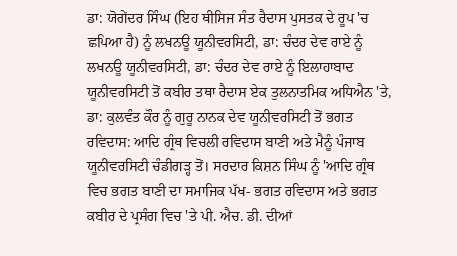ਡਾ: ਯੋਗੇਂਦਰ ਸਿੰਘ (ਇਹ ਥੀਸਿਜ ਸੰਤ ਰੈਦਾਸ ਪੁਸਤਕ ਦੇ ਰੂਪ 'ਚ ਛਪਿਆ ਹੈ) ਨੂੰ ਲਖਨਊ ਯੂਨੀਵਰਸਿਟੀ, ਡਾ: ਚੰਦਰ ਦੇਵ ਰਾਏ ਨੂੰ ਲਖਨਊ ਯੂਨੀਵਰਸਿਟੀ, ਡਾ: ਚੰਦਰ ਦੇਵ ਰਾਏ ਨੂੰ ਇਲਾਹਾਬਾਦ ਯੂਨੀਵਰਸਿਟੀ ਤੋਂ ਕਬੀਰ ਤਥਾ ਰੈਦਾਸ ਏਕ ਤੁਲਨਾਤਮਿਕ ਅਧਿਐਨ 'ਤੇ, ਡਾ: ਕੁਲਵੰਤ ਕੌਰ ਨੂੰ ਗੁਰੂ ਨਾਨਕ ਦੇਵ ਯੂਨੀਵਰਸਿਟੀ ਤੋਂ ਭਗਤ ਰਵਿਦਾਸ: ਆਦਿ ਗ੍ਰੰਥ ਵਿਚਲੀ ਰਵਿਦਾਸ ਬਾਣੀ ਅਤੇ ਮੈਨੂੰ ਪੰਜਾਬ ਯੂਨੀਵਰਸਿਟੀ ਚੰਡੀਗੜ੍ਹ ਤੋਂ। ਸਰਦਾਰ ਕਿਸ਼ਨ ਸਿੰਘ ਨੂੰ 'ਆਦਿ ਗ੍ਰੰਥ ਵਿਚ ਭਗਤ ਬਾਣੀ ਦਾ ਸਮਾਜਿਕ ਪੱਖ- ਭਗਤ ਰਵਿਦਾਸ ਅਤੇ ਭਗਤ ਕਬੀਰ ਦੇ ਪ੍ਰਸੰਗ ਵਿਚ 'ਤੇ ਪੀ. ਐਚ. ਡੀ. ਦੀਆਂ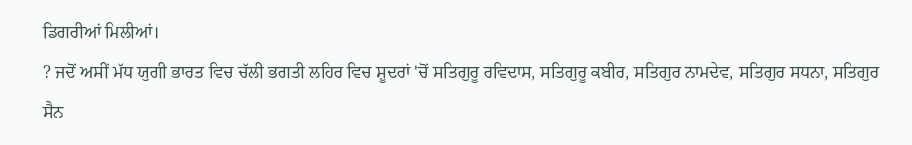ਡਿਗਰੀਆਂ ਮਿਲੀਆਂ।
? ਜਦੋਂ ਅਸੀਂ ਮੱਧ ਯੁਗੀ ਭਾਰਤ ਵਿਚ ਚੱਲੀ ਭਗਤੀ ਲਹਿਰ ਵਿਚ ਸ਼ੂਦਰਾਂ 'ਚੋਂ ਸਤਿਗੁਰੂ ਰਵਿਦਾਸ, ਸਤਿਗੁਰੂ ਕਬੀਰ, ਸਤਿਗੁਰ ਨਾਮਦੇਵ, ਸਤਿਗੁਰ ਸਧਨਾ, ਸਤਿਗੁਰ ਸੈਨ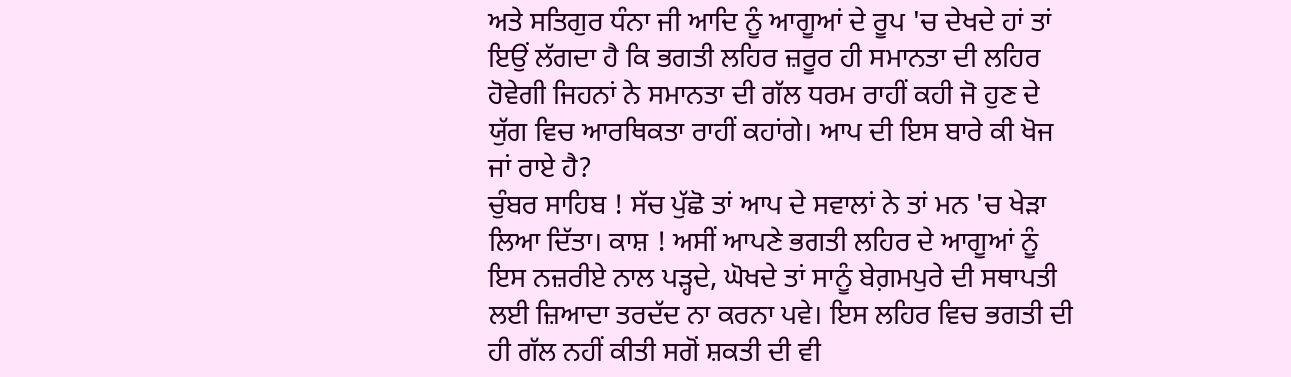ਅਤੇ ਸਤਿਗੁਰ ਧੰਨਾ ਜੀ ਆਦਿ ਨੂੰ ਆਗੂਆਂ ਦੇ ਰੂਪ 'ਚ ਦੇਖਦੇ ਹਾਂ ਤਾਂ ਇਉਂ ਲੱਗਦਾ ਹੈ ਕਿ ਭਗਤੀ ਲਹਿਰ ਜ਼ਰੂਰ ਹੀ ਸਮਾਨਤਾ ਦੀ ਲਹਿਰ ਹੋਵੇਗੀ ਜਿਹਨਾਂ ਨੇ ਸਮਾਨਤਾ ਦੀ ਗੱਲ ਧਰਮ ਰਾਹੀਂ ਕਹੀ ਜੋ ਹੁਣ ਦੇ ਯੁੱਗ ਵਿਚ ਆਰਥਿਕਤਾ ਰਾਹੀਂ ਕਹਾਂਗੇ। ਆਪ ਦੀ ਇਸ ਬਾਰੇ ਕੀ ਖੋਜ ਜਾਂ ਰਾਏ ਹੈ?
ਚੁੰਬਰ ਸਾਹਿਬ ! ਸੱਚ ਪੁੱਛੋ ਤਾਂ ਆਪ ਦੇ ਸਵਾਲਾਂ ਨੇ ਤਾਂ ਮਨ 'ਚ ਖੇੜਾ ਲਿਆ ਦਿੱਤਾ। ਕਾਸ਼ ! ਅਸੀਂ ਆਪਣੇ ਭਗਤੀ ਲਹਿਰ ਦੇ ਆਗੂਆਂ ਨੂੰ ਇਸ ਨਜ਼ਰੀਏ ਨਾਲ ਪੜ੍ਹਦੇ, ਘੋਖਦੇ ਤਾਂ ਸਾਨੂੰ ਬੇਗ਼ਮਪੁਰੇ ਦੀ ਸਥਾਪਤੀ ਲਈ ਜ਼ਿਆਦਾ ਤਰਦੱਦ ਨਾ ਕਰਨਾ ਪਵੇ। ਇਸ ਲਹਿਰ ਵਿਚ ਭਗਤੀ ਦੀ ਹੀ ਗੱਲ ਨਹੀਂ ਕੀਤੀ ਸਗੋਂ ਸ਼ਕਤੀ ਦੀ ਵੀ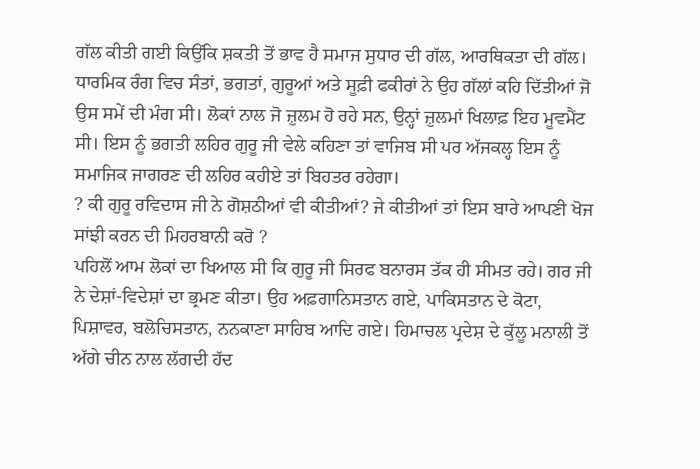ਗੱਲ ਕੀਤੀ ਗਈ ਕਿਉਂਕਿ ਸ਼ਕਤੀ ਤੋਂ ਭਾਵ ਹੈ ਸਮਾਜ ਸੁਧਾਰ ਦੀ ਗੱਲ, ਆਰਥਿਕਤਾ ਦੀ ਗੱਲ। ਧਾਰਮਿਕ ਰੰਗ ਵਿਚ ਸੰਤਾਂ, ਭਗਤਾਂ, ਗੁਰੂਆਂ ਅਤੇ ਸੂਫ਼ੀ ਫਕੀਰਾਂ ਨੇ ਉਹ ਗੱਲਾਂ ਕਹਿ ਦਿੱਤੀਆਂ ਜੋ ਉਸ ਸਮੇਂ ਦੀ ਮੰਗ ਸੀ। ਲੋਕਾਂ ਨਾਲ ਜੋ ਜ਼ੁਲਮ ਹੋ ਰਹੇ ਸਨ, ਉਨ੍ਹਾਂ ਜ਼ੁਲਮਾਂ ਖਿਲਾਫ਼ ਇਹ ਮੂਵਮੈਂਟ ਸੀ। ਇਸ ਨੂੰ ਭਗਤੀ ਲਹਿਰ ਗੁਰੂ ਜੀ ਵੇਲੇ ਕਹਿਣਾ ਤਾਂ ਵਾਜਿਬ ਸੀ ਪਰ ਅੱਜਕਲ੍ਹ ਇਸ ਨੂੰ ਸਮਾਜਿਕ ਜਾਗਰਣ ਦੀ ਲਹਿਰ ਕਹੀਏ ਤਾਂ ਬਿਹਤਰ ਰਹੇਗਾ।
? ਕੀ ਗੁਰੂ ਰਵਿਦਾਸ ਜੀ ਨੇ ਗੋਸ਼ਠੀਆਂ ਵੀ ਕੀਤੀਆਂ? ਜੇ ਕੀਤੀਆਂ ਤਾਂ ਇਸ ਬਾਰੇ ਆਪਣੀ ਖੋਜ ਸਾਂਝੀ ਕਰਨ ਦੀ ਮਿਹਰਬਾਨੀ ਕਰੋ ?
ਪਹਿਲੋਂ ਆਮ ਲੋਕਾਂ ਦਾ ਖਿਆਲ ਸੀ ਕਿ ਗੁਰੂ ਜੀ ਸਿਰਫ ਬਨਾਰਸ ਤੱਕ ਹੀ ਸੀਮਤ ਰਹੇ। ਗਰ ਜੀ ਨੇ ਦੇਸ਼ਾਂ-ਵਿਦੇਸ਼ਾਂ ਦਾ ਭ੍ਰਮਣ ਕੀਤਾ। ਉਹ ਅਫ਼ਗਾਨਿਸਤਾਨ ਗਏ, ਪਾਕਿਸਤਾਨ ਦੇ ਕੋਟਾ, ਪਿਸ਼ਾਵਰ, ਬਲੋਚਿਸਤਾਨ, ਨਨਕਾਣਾ ਸਾਹਿਬ ਆਦਿ ਗਏ। ਹਿਮਾਚਲ ਪ੍ਰਦੇਸ਼ ਦੇ ਕੁੱਲੂ ਮਨਾਲੀ ਤੋਂ ਅੱਗੇ ਚੀਨ ਨਾਲ ਲੱਗਦੀ ਹੱਦ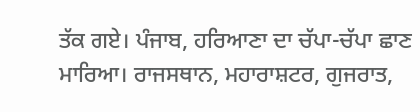ਤੱਕ ਗਏ। ਪੰਜਾਬ, ਹਰਿਆਣਾ ਦਾ ਚੱਪਾ-ਚੱਪਾ ਛਾਣ ਮਾਰਿਆ। ਰਾਜਸਥਾਨ, ਮਹਾਰਾਸ਼ਟਰ, ਗੁਜਰਾਤ,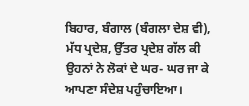ਬਿਹਾਰ, ਬੰਗਾਲ (ਬੰਗਲਾ ਦੇਸ਼ ਵੀ), ਮੱਧ ਪ੍ਰਦੇਸ਼, ਉੱਤਰ ਪ੍ਰਦੇਸ਼ ਗੱਲ ਕੀ ਉਹਨਾਂ ਨੇ ਲੋਕਾਂ ਦੇ ਘਰ- ਘਰ ਜਾ ਕੇ ਆਪਣਾ ਸੰਦੇਸ਼ ਪਹੁੰਚਾਇਆ।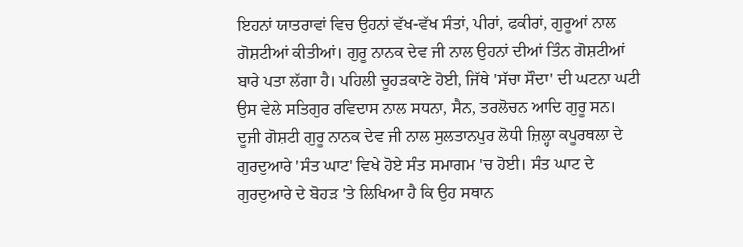ਇਹਨਾਂ ਯਾਤਰਾਵਾਂ ਵਿਚ ਉਹਨਾਂ ਵੱਖ-ਵੱਖ ਸੰਤਾਂ, ਪੀਰਾਂ, ਫਕੀਰਾਂ, ਗੁਰੂਆਂ ਨਾਲ ਗੋਸ਼ਟੀਆਂ ਕੀਤੀਆਂ। ਗੁਰੂ ਨਾਨਕ ਦੇਵ ਜੀ ਨਾਲ ਉਹਨਾਂ ਦੀਆਂ ਤਿੰਨ ਗੋਸ਼ਟੀਆਂ ਬਾਰੇ ਪਤਾ ਲੱਗਾ ਹੈ। ਪਹਿਲੀ ਚੂਹੜਕਾਣੇ ਹੋਈ, ਜਿੱਥੇ 'ਸੱਚਾ ਸੌਦਾ' ਦੀ ਘਟਨਾ ਘਟੀ ਉਸ ਵੇਲੇ ਸਤਿਗੁਰ ਰਵਿਦਾਸ ਨਾਲ ਸਧਨਾ, ਸੈਨ, ਤਰਲੋਚਨ ਆਦਿ ਗੁਰੂ ਸਨ। ਦੂਜੀ ਗੋਸ਼ਟੀ ਗੁਰੂ ਨਾਨਕ ਦੇਵ ਜੀ ਨਾਲ ਸੁਲਤਾਨਪੁਰ ਲੋਧੀ ਜ਼ਿਲ੍ਹਾ ਕਪੂਰਥਲਾ ਦੇ ਗੁਰਦੁਆਰੇ 'ਸੰਤ ਘਾਟ' ਵਿਖੇ ਹੋਏ ਸੰਤ ਸਮਾਗਮ 'ਚ ਹੋਈ। ਸੰਤ ਘਾਟ ਦੇ ਗੁਰਦੁਆਰੇ ਦੇ ਬੋਹੜ 'ਤੇ ਲਿਖਿਆ ਹੈ ਕਿ ਉਹ ਸਥਾਨ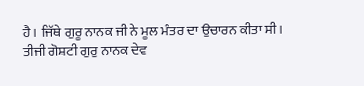ਹੈ। ਜਿੱਥੇ ਗੁਰੂ ਨਾਨਕ ਜੀ ਨੇ ਮੂਲ ਮੰਤਰ ਦਾ ਉਚਾਰਨ ਕੀਤਾ ਸੀ।
ਤੀਜੀ ਗੋਸ਼ਟੀ ਗੁਰੁ ਨਾਨਕ ਦੇਵ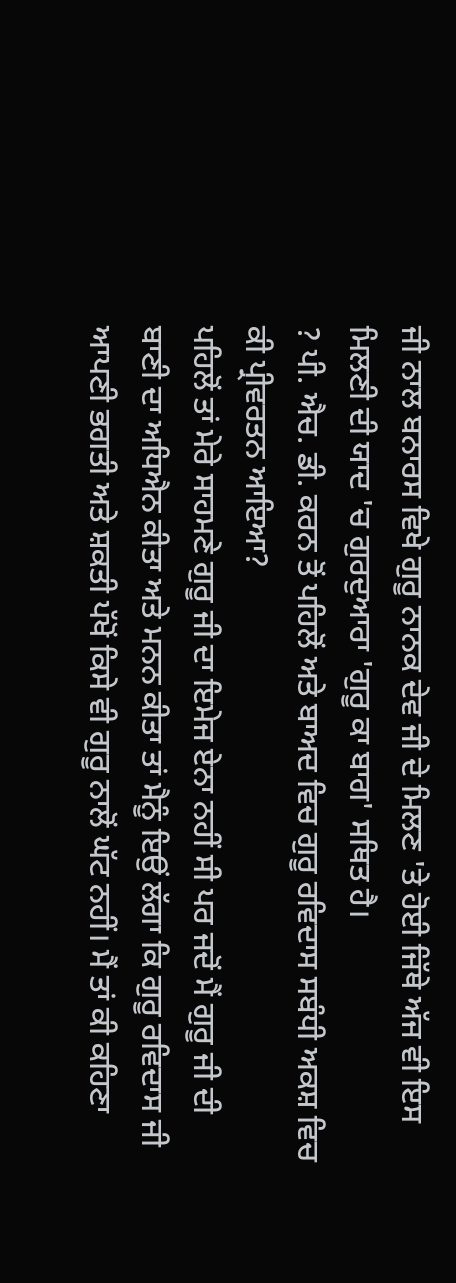ਜੀ ਨਾਲ ਬਨਾਰਸ ਵਿਖੇ ਗੁਰੂ ਨਾਨਕ ਦੇਵ ਜੀ ਦੇ ਮਿਲਣ 'ਤੇ ਹੋਈ ਜਿੱਥੇ ਅੱਜ ਵੀ ਇਸ ਮਿਲਣੀ ਦੀ ਯਾਦ 'ਚ ਗੁਰਦੁਆਰਾ 'ਗੁਰੂ ਕਾ ਬਾਗ' ਸਥਿਤ ਹੈ।
? ਪੀ. ਐਚ. ਡੀ. ਕਰਨ ਤੋਂ ਪਹਿਲੋਂ ਅਤੇ ਬਾਅਦ ਵਿਚ ਗੁਰੂ ਰਵਿਦਾਸ ਸਬੰਧੀ ਅਕਸ਼ ਵਿਚ ਕੀ ਪ੍ਰੀਵਰਤਨ ਆਇਆ?
ਪਹਿਲੋਂ ਤਾਂ ਮੇਰੇ ਸਾਹਮਣੇ ਗੁਰੂ ਜੀ ਦਾ ਇਮੇਜ ਏਨਾ ਨਹੀਂ ਸੀ ਪਰ ਜਦੋਂ ਮੈਂ ਗੁਰੂ ਜੀ ਦੀ ਬਾਣੀ ਦਾ ਅਧਿਐਨ ਕੀਤਾ ਅਤੇ ਮਨਨ ਕੀਤਾ ਤਾਂ ਮੈਨੂੰ ਇਉਂ ਲੱਗਾ ਕਿ ਗੁਰੂ ਰਵਿਦਾਸ ਜੀ ਆਪਣੀ ਭਗਤੀ ਅਤੇ ਸ਼ਕਤੀ ਪੱਖੋਂ ਕਿਸੇ ਵੀ ਗੁਰੂ ਨਾਲੋਂ ਘੱਟ ਨਹੀਂ। ਮੈਂ ਤਾਂ ਕੀ ਕਹਿਣਾ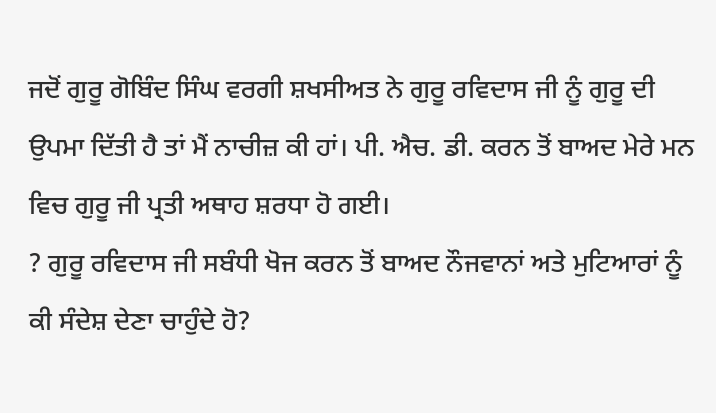ਜਦੋਂ ਗੁਰੂ ਗੋਬਿੰਦ ਸਿੰਘ ਵਰਗੀ ਸ਼ਖਸੀਅਤ ਨੇ ਗੁਰੂ ਰਵਿਦਾਸ ਜੀ ਨੂੰ ਗੁਰੂ ਦੀ ਉਪਮਾ ਦਿੱਤੀ ਹੈ ਤਾਂ ਮੈਂ ਨਾਚੀਜ਼ ਕੀ ਹਾਂ। ਪੀ. ਐਚ. ਡੀ. ਕਰਨ ਤੋਂ ਬਾਅਦ ਮੇਰੇ ਮਨ ਵਿਚ ਗੁਰੂ ਜੀ ਪ੍ਰਤੀ ਅਥਾਹ ਸ਼ਰਧਾ ਹੋ ਗਈ।
? ਗੁਰੂ ਰਵਿਦਾਸ ਜੀ ਸਬੰਧੀ ਖੋਜ ਕਰਨ ਤੋਂ ਬਾਅਦ ਨੌਜਵਾਨਾਂ ਅਤੇ ਮੁਟਿਆਰਾਂ ਨੂੰ ਕੀ ਸੰਦੇਸ਼ ਦੇਣਾ ਚਾਹੁੰਦੇ ਹੋ?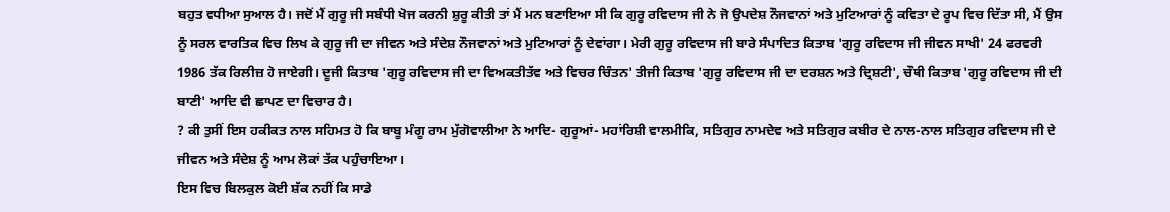ਬਹੁਤ ਵਧੀਆ ਸੁਆਲ ਹੈ। ਜਦੋਂ ਮੈਂ ਗੁਰੂ ਜੀ ਸਬੰਧੀ ਖੋਜ ਕਰਨੀ ਸ਼ੁਰੂ ਕੀਤੀ ਤਾਂ ਮੈਂ ਮਨ ਬਣਾਇਆ ਸੀ ਕਿ ਗੁਰੂ ਰਵਿਦਾਸ ਜੀ ਨੇ ਜੋ ਉਪਦੇਸ਼ ਨੌਜਵਾਨਾਂ ਅਤੇ ਮੁਟਿਆਰਾਂ ਨੂੰ ਕਵਿਤਾ ਦੇ ਰੂਪ ਵਿਚ ਦਿੱਤਾ ਸੀ, ਮੈਂ ਉਸ ਨੂੰ ਸਰਲ ਵਾਰਤਿਕ ਵਿਚ ਲਿਖ ਕੇ ਗੁਰੂ ਜੀ ਦਾ ਜੀਵਨ ਅਤੇ ਸੰਦੇਸ਼ ਨੌਜਵਾਨਾਂ ਅਤੇ ਮੁਟਿਆਰਾਂ ਨੂੰ ਦੇਵਾਂਗਾ। ਮੇਰੀ ਗੁਰੂ ਰਵਿਦਾਸ ਜੀ ਬਾਰੇ ਸੰਪਾਦਿਤ ਕਿਤਾਬ 'ਗੁਰੂ ਰਵਿਦਾਸ ਜੀ ਜੀਵਨ ਸਾਖੀ' 24 ਫਰਵਰੀ 1986 ਤੱਕ ਰਿਲੀਜ਼ ਹੋ ਜਾਏਗੀ। ਦੂਜੀ ਕਿਤਾਬ 'ਗੁਰੂ ਰਵਿਦਾਸ ਜੀ ਦਾ ਵਿਅਕਤੀਤੱਵ ਅਤੇ ਵਿਚਰ ਚਿੰਤਨ' ਤੀਜੀ ਕਿਤਾਬ 'ਗੁਰੂ ਰਵਿਦਾਸ ਜੀ ਦਾ ਦਰਸ਼ਨ ਅਤੇ ਦ੍ਰਿਸ਼ਟੀ', ਚੌਥੀ ਕਿਤਾਬ 'ਗੁਰੂ ਰਵਿਦਾਸ ਜੀ ਦੀ ਬਾਣੀ' ਆਦਿ ਵੀ ਛਾਪਣ ਦਾ ਵਿਚਾਰ ਹੈ।
? ਕੀ ਤੁਸੀਂ ਇਸ ਹਕੀਕਤ ਨਾਲ ਸਹਿਮਤ ਹੋ ਕਿ ਬਾਬੂ ਮੰਗੂ ਰਾਮ ਮੁੱਗੋਵਾਲੀਆ ਨੇ ਆਦਿ- ਗੁਰੂਆਂ- ਮਹਾਂਰਿਸ਼ੀ ਵਾਲਮੀਕਿ, ਸਤਿਗੁਰ ਨਾਮਦੇਵ ਅਤੇ ਸਤਿਗੁਰ ਕਬੀਰ ਦੇ ਨਾਲ-ਨਾਲ ਸਤਿਗੁਰ ਰਵਿਦਾਸ ਜੀ ਦੇ ਜੀਵਨ ਅਤੇ ਸੰਦੇਸ਼ ਨੂੰ ਆਮ ਲੋਕਾਂ ਤੱਕ ਪਹੁੰਚਾਇਆ।
ਇਸ ਵਿਚ ਬਿਲਕੁਲ ਕੋਈ ਸ਼ੱਕ ਨਹੀਂ ਕਿ ਸਾਡੇ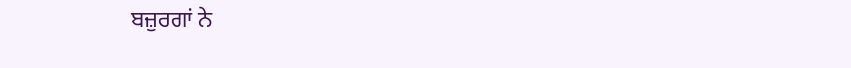ਬਜ਼ੁਰਗਾਂ ਨੇ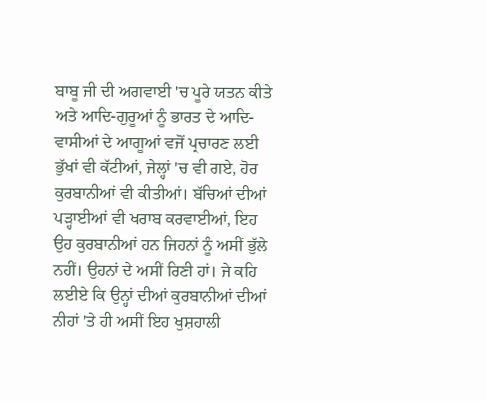ਬਾਬੂ ਜੀ ਦੀ ਅਗਵਾਈ 'ਚ ਪੂਰੇ ਯਤਨ ਕੀਤੇ ਅਤੇ ਆਦਿ-ਗੁਰੂਆਂ ਨੂੰ ਭਾਰਤ ਦੇ ਆਦਿ- ਵਾਸੀਆਂ ਦੇ ਆਗੂਆਂ ਵਜੋਂ ਪ੍ਰਚਾਰਣ ਲਈ ਭੁੱਖਾਂ ਵੀ ਕੱਟੀਆਂ, ਜੇਲ੍ਹਾਂ 'ਚ ਵੀ ਗਏ, ਹੋਰ ਕੁਰਬਾਨੀਆਂ ਵੀ ਕੀਤੀਆਂ। ਬੱਚਿਆਂ ਦੀਆਂ ਪੜ੍ਹਾਈਆਂ ਵੀ ਖਰਾਬ ਕਰਵਾਈਆਂ, ਇਹ ਉਹ ਕੁਰਬਾਨੀਆਂ ਹਨ ਜਿਹਨਾਂ ਨੂੰ ਅਸੀਂ ਭੁੱਲੇ ਨਹੀਂ। ਉਹਨਾਂ ਦੇ ਅਸੀਂ ਰਿਣੀ ਹਾਂ। ਜੇ ਕਹਿ ਲਈਏ ਕਿ ਉਨ੍ਹਾਂ ਦੀਆਂ ਕੁਰਬਾਨੀਆਂ ਦੀਆਂ ਨੀਹਾਂ 'ਤੇ ਹੀ ਅਸੀਂ ਇਹ ਖੁਸ਼ਹਾਲੀ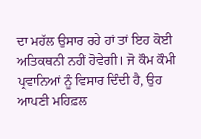ਦਾ ਮਹੱਲ ਉਸਾਰ ਰਹੇ ਹਾਂ ਤਾਂ ਇਹ ਕੋਈ ਅਤਿਕਥਨੀ ਨਹੀਂ ਹੋਵੇਗੀ। ਜੋ ਕੌਮ ਕੌਮੀ ਪ੍ਰਵਾਨਿਆਂ ਨੂੰ ਵਿਸਾਰ ਦਿੰਦੀ ਹੈ, ਉਹ ਆਪਣੀ ਮਹਿਫ਼ਲ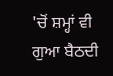'ਚੋਂ ਸ਼ਮ੍ਹਾਂ ਵੀ ਗੁਆ ਬੈਠਦੀ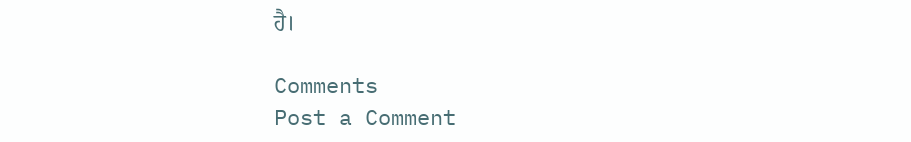ਹੈ।

Comments
Post a Comment